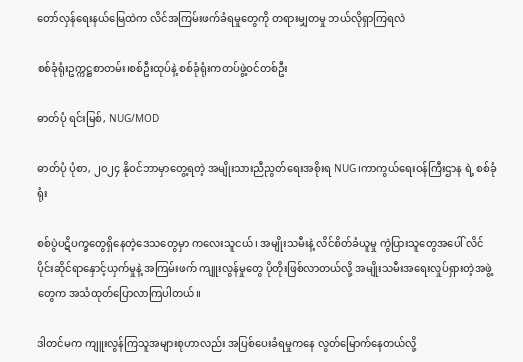တော်လှန်ရေးနယ်မြေထဲက လိင်အကြမ်းဖက်ခံရမှုတွေကို တရားမျှတမှု ဘယ်လိုရှာကြရလဲ

စစ်ခုံရုံးဥက္ကဋ္ဌစာတမ်း၊စစ်ဦးထုပ်နဲ့ စစ်ခုံရုံးကတပ်ဖွဲ့ဝင်တစ်ဦး

ဓာတ်ပုံ ရင်းမြစ်, NUG/MOD

ဓာတ်ပုံ ပုံစာ, ၂၀၂၄ နိုဝင်ဘာမှာတွေ့ရတဲ့ အမျိုးသားညီညွတ်ရေးအစိုးရ NUG၊ကာကွယ်ရေးဝန်ကြီးဌာန ရဲ့ စစ်ခုံရုံး

စစ်ပွဲပဋိပက္ခတွေရှိနေတဲ့ဒေသတွေမှာ ကလေးသူငယ်၊ အမျိုးသမီးနဲ့ လိင်စိတ်ခံယူမှု ကွဲပြားသူတွေအပေါ် လိင်ပိုင်းဆိုင်ရာနှောင့်ယှက်မှုနဲ့ အကြမ်းဖက် ကျူးလွန်မှုတွေ ပိုတိုးဖြစ်လာတယ်လို့ အမျိုးသမီးအရေးလှုပ်ရှားတဲ့အဖွဲ့တွေက အသံထုတ်ပြောလာကြပါတယ်။

ဒါတင်မက ကျူးလွန်ကြသူအများစုဟာလည်း အပြစ်ပေးခံရမှုကနေ လွတ်မြောက်နေတယ်လို့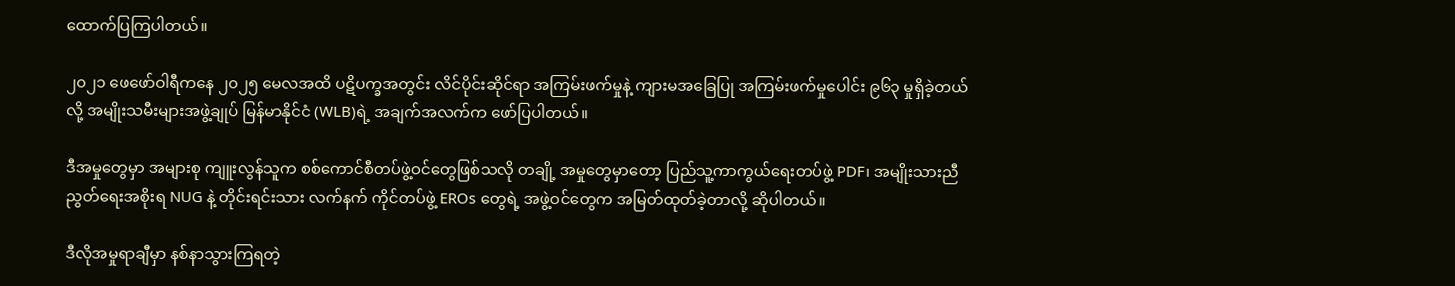ထောက်ပြကြပါတယ်။

၂၀၂၁ ဖေဖော်ဝါရီကနေ ၂၀၂၅ မေလအထိ ပဋိပက္ခအတွင်း လိင်ပိုင်းဆိုင်ရာ အကြမ်းဖက်မှုနဲ့ ကျားမအခြေပြု အကြမ်းဖက်မှုပေါင်း ၉၆၃ မှုရှိခဲ့တယ်လို့ အမျိုးသမီးများအဖွဲ့ချုပ် မြန်မာနိုင်ငံ (WLB)ရဲ့ အချက်အလက်က ဖော်ပြပါတယ်။

ဒီအမှုတွေမှာ အများစု ကျူးလွန်သူက စစ်ကောင်စီတပ်ဖွဲ့ဝင်တွေဖြစ်သလို တချို့ အမှုတွေမှာတော့ ပြည်သူ့ကာကွယ်ရေးတပ်ဖွဲ့ PDF၊ အမျိုးသားညီညွတ်ရေးအစိုးရ NUG နဲ့ တိုင်းရင်းသား လက်နက် ကိုင်တပ်ဖွဲ့ EROs တွေရဲ့ အဖွဲ့ဝင်တွေက အမြတ်ထုတ်ခဲ့တာလို့ ဆိုပါတယ်။

ဒီလိုအမှုရာချီမှာ နစ်နာသွားကြရတဲ့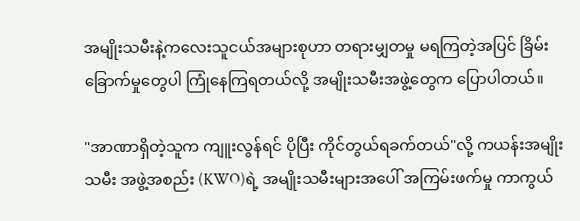အမျိုးသမီးနဲ့ကလေးသူငယ်အများစုဟာ တရားမျှတမှု မရကြတဲ့အပြင် ခြိမ်းခြောက်မှုတွေပါ ကြုံနေကြရတယ်လို့ အမျိုးသမီးအဖွဲ့တွေက ပြောပါတယ်။

"အာဏာရှိတဲ့သူက ကျူးလွန်ရင် ပိုပြီး ကိုင်တွယ်ရခက်တယ်"လို့ ကယန်းအမျိုးသမီး အဖွဲ့အစည်း (KWO)ရဲ့ အမျိုးသမီးများအပေါ် အကြမ်းဖက်မှု ကာကွယ်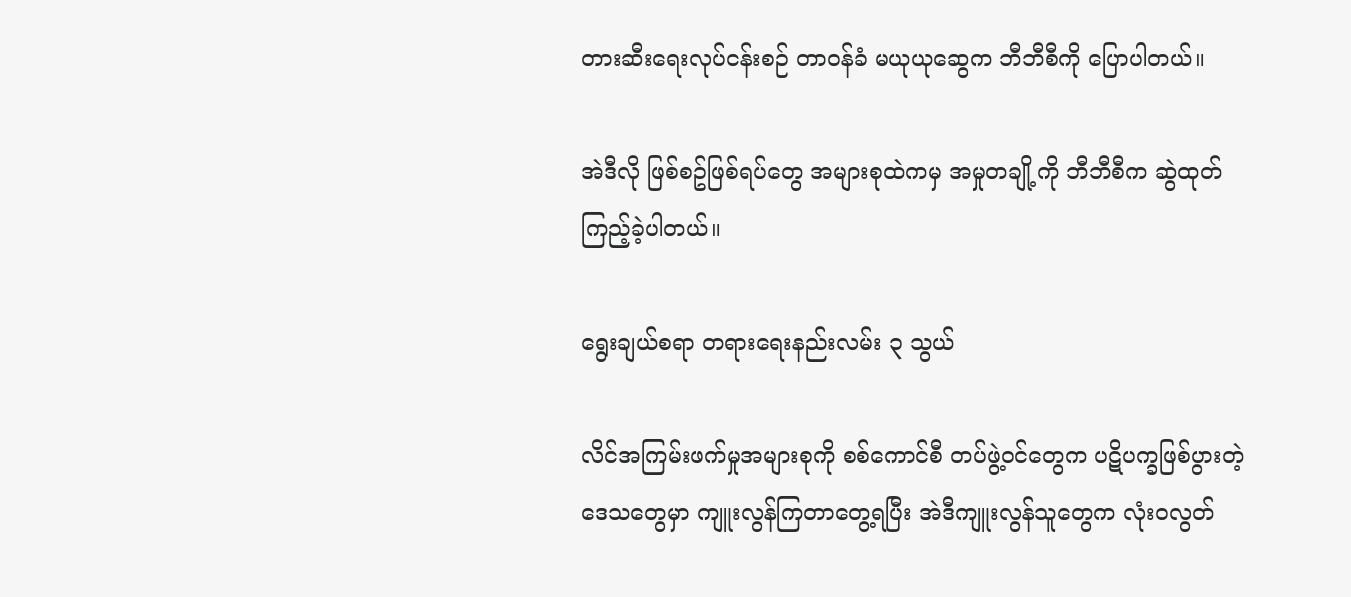တားဆီးရေးလုပ်ငန်းစဉ် တာဝန်ခံ မယုယုဆွေက ဘီဘီစီကို ပြောပါတယ်။

အဲဒီလို ဖြစ်စဥ်ဖြစ်ရပ်တွေ အများစုထဲကမှ အမှုတချို့ကို ဘီဘီစီက ဆွဲထုတ်ကြည့်ခဲ့ပါတယ်။

ရွေးချယ်စရာ တရားရေးနည်းလမ်း ၃ သွယ်

လိင်အကြမ်းဖက်မှုအများစုကို စစ်ကောင်စီ တပ်ဖွဲ့ဝင်တွေက ပဋိပက္ခဖြစ်ပွားတဲ့ ဒေသတွေမှာ ကျူးလွန်ကြတာတွေ့ရပြီး အဲဒီကျူးလွန်သူတွေက လုံးဝလွတ်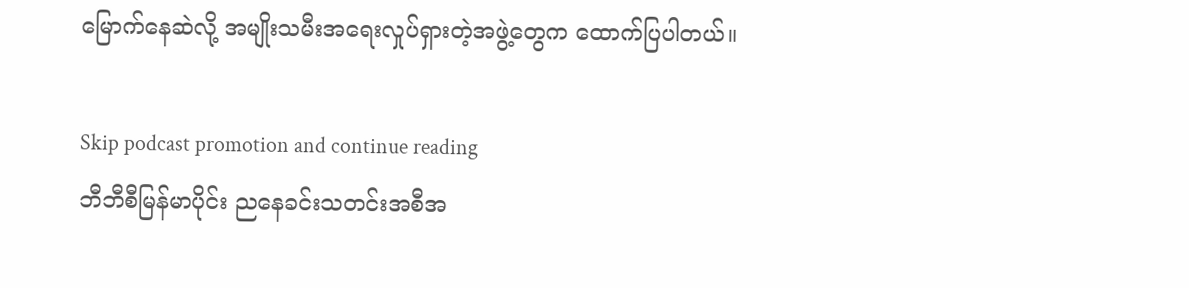မြောက်နေဆဲလို့ အမျိုးသမီးအရေးလှုပ်ရှားတဲ့အဖွဲ့တွေက ထောက်ပြပါတယ်။

Skip podcast promotion and continue reading
ဘီဘီစီမြန်မာပိုင်း ညနေခင်းသတင်းအစီအ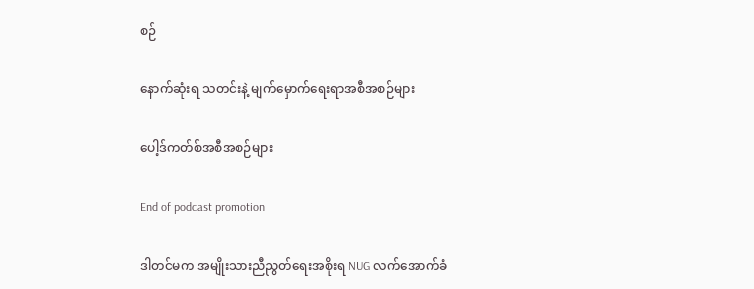စဉ်

နောက်ဆုံးရ သတင်းနဲ့ မျက်မှောက်ရေးရာအစီအစဉ်များ

ပေါ့ဒ်ကတ်စ်အစီအစဉ်များ

End of podcast promotion

ဒါတင်မက အမျိုးသားညီညွတ်ရေးအစိုးရ NUG လက်အောက်ခံ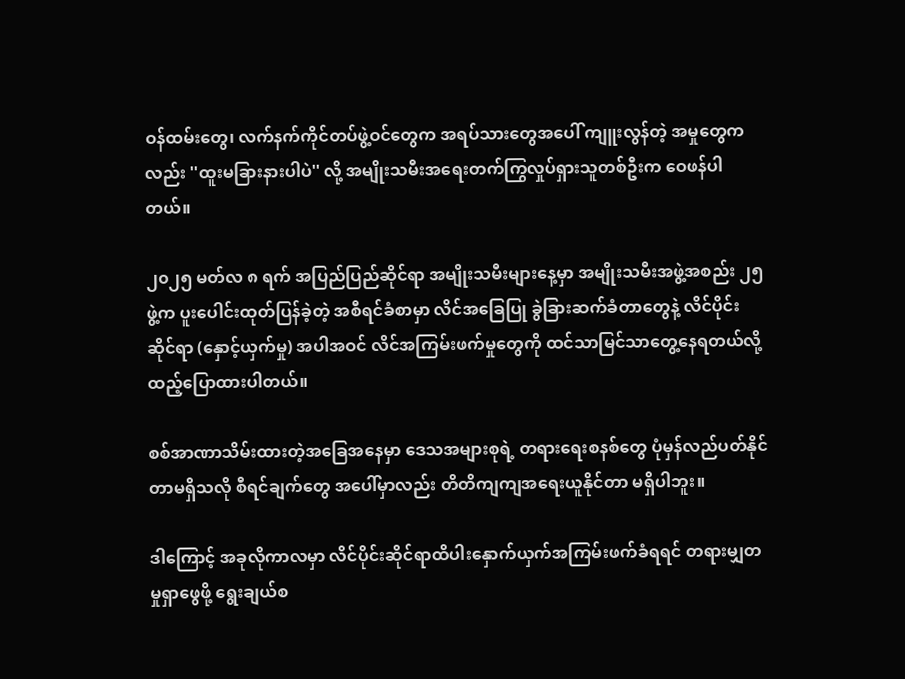ဝန်ထမ်းတွေ၊ လက်နက်ကိုင်တပ်ဖွဲ့ဝင်တွေက အရပ်သားတွေအပေါ် ကျူးလွန်တဲ့ အမှုတွေကလည်း ''ထူးမခြားနားပါပဲ'' လို့ အမျိုးသမီးအရေးတက်ကြွလှုပ်ရှားသူတစ်ဦးက ဝေဖန်ပါတယ်။

၂၀၂၅ မတ်လ ၈ ရက် အပြည်ပြည်ဆိုင်ရာ အမျိုးသမီးများနေ့မှာ အမျိုးသမီးအဖွဲ့အစည်း ၂၅ ဖွဲ့က ပူးပေါင်းထုတ်ပြန်ခဲ့တဲ့ အစီရင်ခံစာမှာ လိင်အခြေပြု ခွဲခြားဆက်ခံတာတွေနဲ့ လိင်ပိုင်းဆိုင်ရာ (နှောင့်ယှက်မှု) အပါအဝင် လိင်အကြမ်းဖက်မှုတွေကို ထင်သာမြင်သာတွေ့နေရတယ်လို့ ထည့်ပြောထားပါတယ်။

စစ်အာဏာသိမ်းထားတဲ့အခြေအနေမှာ ဒေသအများစုရဲ့ တရားရေးစနစ်တွေ ပုံမှန်လည်ပတ်နိုင်တာမရှိသလို စီရင်ချက်တွေ အပေါ်မှာလည်း တိတိကျကျအရေးယူနိုင်တာ မရှိပါဘူး။

ဒါကြောင့် အခုလိုကာလမှာ လိင်ပိုင်းဆိုင်ရာထိပါးနှောက်ယှက်အကြမ်းဖက်ခံရရင် တရားမျှတမှုရှာဖွေဖို့ ရွေးချယ်စ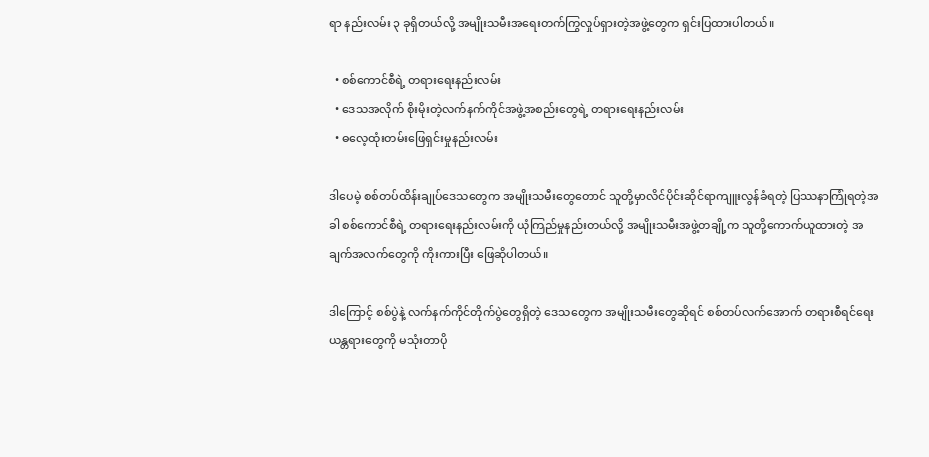ရာ နည်းလမ်း ၃ ခုရှိတယ်လို့ အမျိုးသမီးအရေးတက်ကြွလှုပ်ရှားတဲ့အဖွဲ့တွေက ရှင်းပြထားပါတယ်။

  • စစ်ကောင်စီရဲ့ တရားရေးနည်းလမ်း
  • ဒေသအလိုက် စိုးမိုးတဲ့လက်နက်ကိုင်အဖွဲ့အစည်းတွေရဲ့ တရားရေးနည်းလမ်း
  • ဓလေ့ထုံးတမ်းဖြေရှင်းမှုနည်းလမ်း

ဒါပေမဲ့ စစ်တပ်ထိန်းချုပ်‌ဒေသတွေက အမျိုးသမီးတွေတောင် သူတို့မှာလိင်ပိုင်းဆိုင်ရာကျူးလွန်ခံရတဲ့ ပြဿနာကြုံရတဲ့အခါ စစ်ကောင်စီရဲ့ တရားရေးနည်းလမ်းကို ယုံကြည်မှုနည်းတယ်လို့ အမျိုးသမီးအဖွဲ့တချို့က သူတို့ကောက်ယူထားတဲ့ အချက်အလက်တွေကို ကိုးကားပြီး ဖြေဆိုပါတယ်။

ဒါကြောင့် စစ်ပွဲနဲ့ လက်နက်ကိုင်တိုက်ပွဲတွေရှိတဲ့ ဒေသတွေက အမျိုးသမီးတွေဆိုရင် စစ်တပ်လက်အောက် တရားစီရင်ရေးယန္တရားတွေကို မသုံးတာပို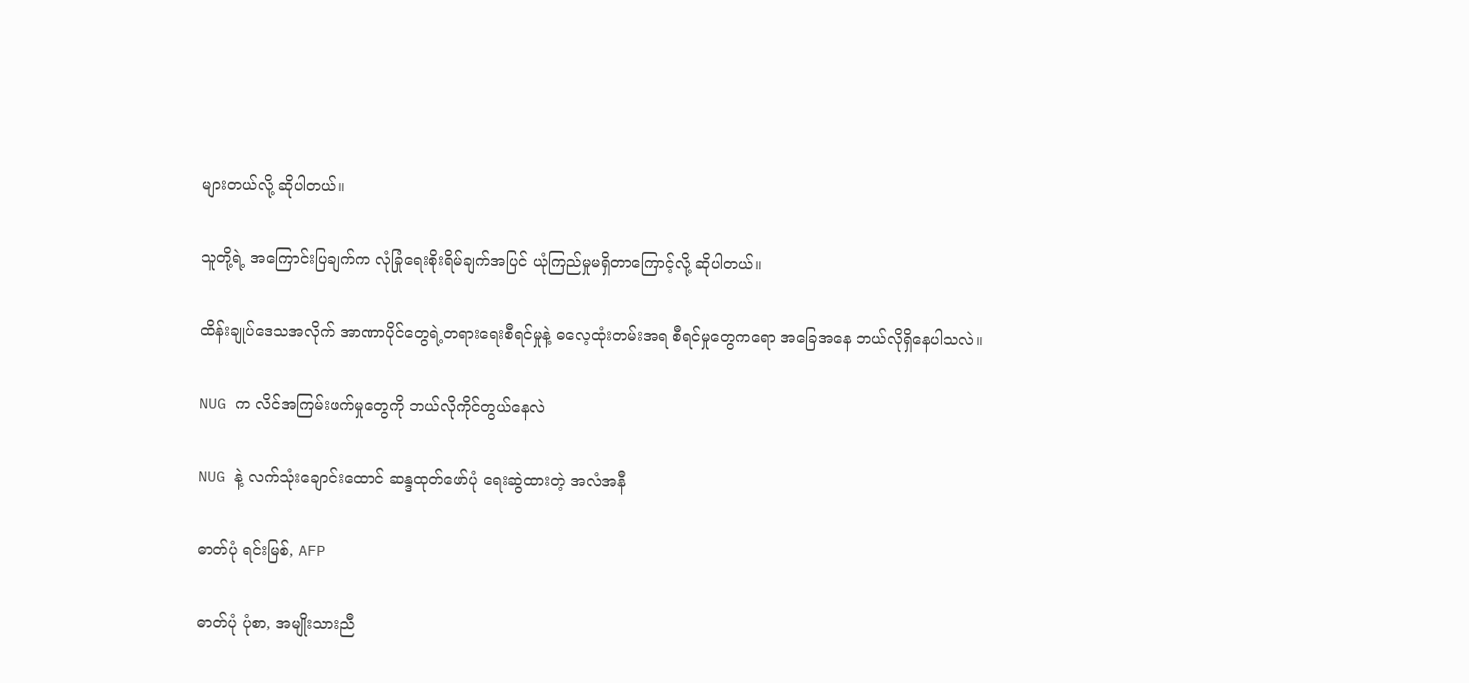များတယ်လို့ ဆိုပါတယ်။

သူတို့ရဲ့ အကြောင်းပြချက်က လုံခြုံရေးစိုးရိမ်ချက်အပြင် ယုံကြည်မှုမရှိတာကြောင့်လို့ ဆိုပါတယ်။

ထိန်းချုပ်ဒေသအလိုက် အာဏာပိုင်တွေရဲ့တရားရေးစီရင်မှုနဲ့ ဓလေ့ထုံးတမ်းအရ စီရင်မှုတွေကရော အခြေအနေ ဘယ်လိုရှိနေပါသလဲ။

NUG က လိင်အကြမ်းဖက်မှုတွေကို ဘယ်လိုကိုင်တွယ်နေလဲ

NUG နဲ့ လက်သုံးချောင်းထောင် ဆန္ဒထုတ်ဖော်ပုံ ရေးဆွဲထားတဲ့ အလံအနီ

ဓာတ်ပုံ ရင်းမြစ်, AFP

ဓာတ်ပုံ ပုံစာ, အမျိုးသားညီ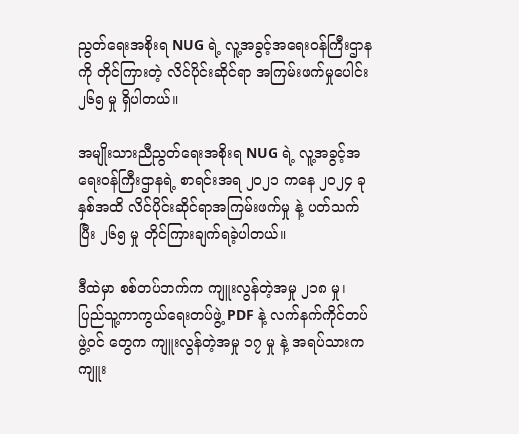ညွတ်ရေးအစိုးရ NUG ရဲ့ လူ့အခွင့်အရေးဝန်ကြီးဌာနကို တိုင်ကြားတဲ့ လိင်ပိုင်းဆိုင်ရာ အကြမ်းဖက်မှုပေါင်း ၂၆၅ မှု ရှိပါတယ်။

အမျိုးသားညီညွတ်ရေးအစိုးရ NUG ရဲ့ လူ့အခွင့်အရေးဝန်ကြီးဌာနရဲ့ စာရင်းအရ ၂၀၂၁ ကနေ ၂၀၂၄ ခုနှစ်အထိ လိင်ပိုင်းဆိုင်ရာအကြမ်းဖက်မှု နဲ့ ပတ်သက်ပြီး ၂၆၅ မှု တိုင်ကြားချက်ရခဲ့ပါတယ်။

ဒီထဲမှာ စစ်တပ်ဘက်က ကျူးလွန်တဲ့အမှု ၂၁၈ မှု၊ ပြည်သူ့ကာကွယ်ရေးတပ်ဖွဲ့ PDF နဲ့ လက်နက်ကိုင်တပ်ဖွဲ့ဝင် တွေက ကျူးလွန်တဲ့အမှု ၁၇ မှု နဲ့ အရပ်သားက ကျူး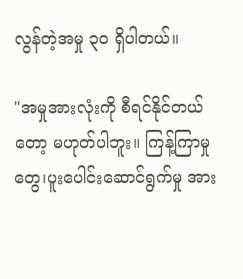လွန်တဲ့အမှု ၃၀ ရှိပါတယ်။

"အမှုအားလုံးကို စီရင်နိုင်တယ်တော့ မဟုတ်ပါဘူး။ ကြန့်ကြာမှုတွေ၊ပူးပေါင်းဆောင်ရွက်မှု အား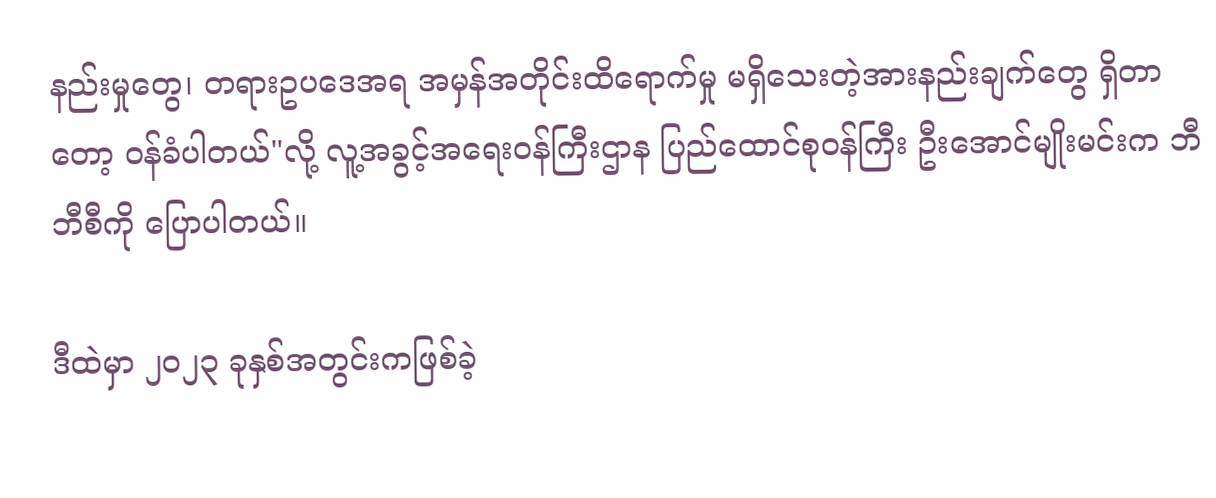နည်းမှုတွေ၊ တရားဥပဒေအရ အမှန်အတိုင်းထိရောက်မှု မရှိသေးတဲ့အားနည်းချက်တွေ ရှိတာတော့ ဝန်ခံပါတယ်"လို့ လူ့အခွင့်အရေးဝန်ကြီးဌာန ပြည်ထောင်စုဝန်ကြီး ဦးအောင်မျိုးမင်းက ဘီဘီစီကို ပြောပါတယ်။

ဒီထဲမှာ ၂၀၂၃ ခုနှစ်အတွင်းကဖြစ်ခဲ့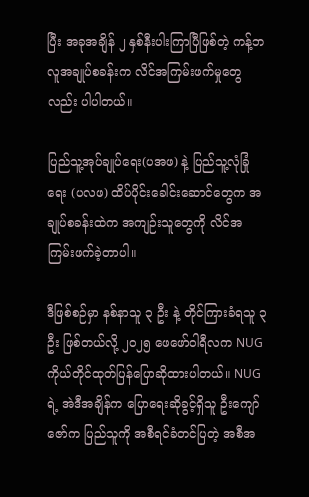ပြီး အခုအချိန် ၂ နှစ်နီးပါးကြာပြီဖြစ်တဲ့ ကန့်ဘလူအချုပ်စခန်းက လိင်အကြမ်းဖက်မှုတွေလည်း ပါပါတယ်။

ပြည်သူ့အုပ်ချုပ်ရေး(ပအဖ) နဲ့ ပြည်သူ့လုံခြုံရေး (ပလဖ) ထိပ်ပိုင်းခေါင်းဆောင်တွေက အချုပ်စခန်းထဲက အကျဉ်းသူတွေကို လိင်အကြမ်းဖက်ခဲ့တာပါ။

ဒီဖြစ်စဉ်မှာ နစ်နာသူ ၃ ဦး နဲ့ တိုင်ကြားခံရသူ ၃ ဦး ဖြစ်တယ်လို့ ၂၀၂၅ ဖေဖော်ဝါရီလက NUG ကိုယ်တိုင်ထုတ်ပြန်ပြောဆိုထားပါတယ်။ NUG ရဲ့ အဲဒီအချိန်က ပြောရေးဆိုခွင့်ရှိသူ ဦးကျော်ဇော်က ပြည်သူကို အစီရင်ခံတင်ပြတဲ့ အစီအ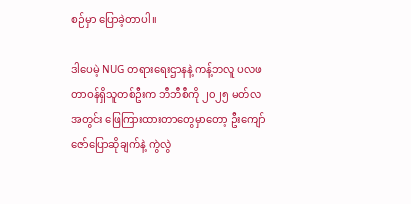စဉ်မှာ ပြောခဲ့တာပါ။

ဒါပေမဲ့ NUG တရားရေးဌာနနဲ့ ကန့်ဘလူ ပလဖ တာဝန်ရှိသူတစ်ဦးက ဘီဘီစီကို ၂၀၂၅ မတ်လအတွင်း ဖြေကြားထားတာတွေမှာတော့ ဦးကျော်ဇော်ပြောဆိုချက်နဲ့ ကွဲလွဲ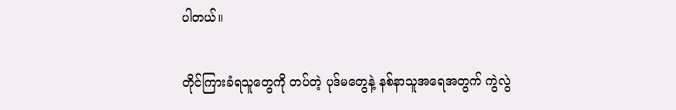ပါတယ်။

တိုင်ကြားခံရသူတွေကို တပ်တဲ့ ပုဒ်မတွေနဲ့ နစ်နာသူအရေအတွက် ကွဲလွဲ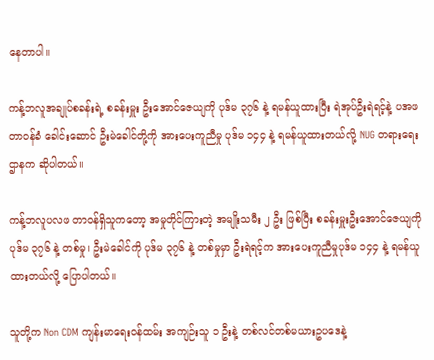နေတာပါ။

ကန့်ဘလူအချုပ်စခန်းရဲ့ စခန်းမှူး ဦးအောင်ဇေယျကို ပုဒ်မ ၃၇၆ နဲ့ ရမန်ယူထားပြီး ရဲအုပ်ဦးရဲရင့်နဲ့ ပအဖတာဝန်ခံ ခေါင်းဆောင် ဦးမဲခေါင်တို့ကို အားပေးကူညီမှု ပုဒ်မ ၁၄၄ နဲ့ ရမန်ယူထားတယ်လို့ NUG တရားရေးဌာနက ဆိုပါတယ်။

ကန့်ဘလူပလဖ တာဝန်ရှိသူကတော့ အမှုတိုင်ကြားတဲ့ အမျိုးသမီး ၂ ဦး ဖြစ်ပြီး စခန်းမှူးဦးအောင်ဇေယျကို ပုဒ်မ ၃၇၆ နဲ့ တစ်မှု၊ ဦးမဲခေါင်ကို ပုဒ်မ ၃၇၆ နဲ့ တစ်မှုမှာ ဦးရဲရင့်က အားပေးကူညီမှုပုဒ်မ ၁၄၄ နဲ့ ရမန်ယူထားတယ်လို့ ပြောပါတယ်။

သူတို့က Non CDM ကျန်းမာရေးဝန်ထမ်း အကျဉ်းသူ ၁ ဦးနဲ့ တစ်လင်တစ်မယားဥပဒေနဲ့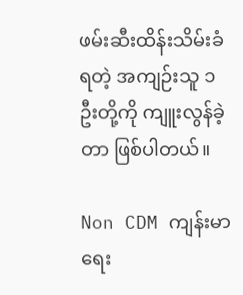ဖမ်းဆီးထိန်းသိမ်းခံရတဲ့ အကျဉ်းသူ ၁ ဦးတို့ကို ကျူးလွန်ခဲ့တာ ဖြစ်ပါတယ်။

Non CDM ကျန်းမာရေး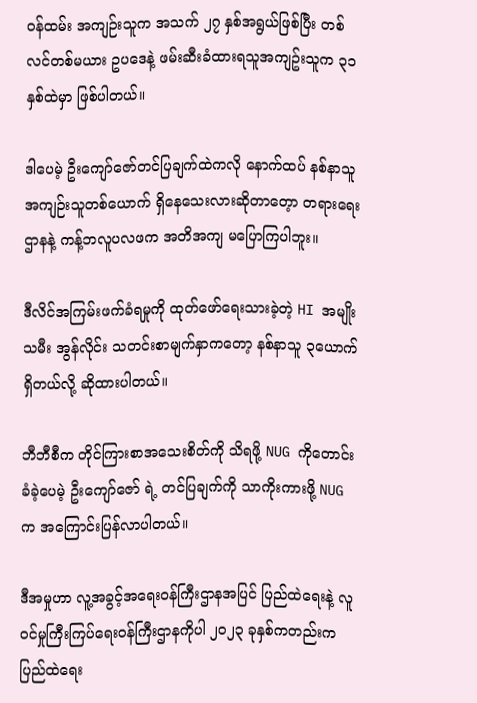ဝန်ထမ်း အကျဉ်းသူက အသက် ၂၇ နှစ်အရွယ်ဖြစ်ပြီး တစ်လင်တစ်မယား ဥပဒေနဲ့ ဖမ်းဆီးခံထားရသူအကျဥ်းသူက ၃၁ နှစ်ထဲမှာ ဖြစ်ပါတယ်။

ဒါပေမဲ့ ဦးကျော်ဇော်တင်ပြချက်ထဲကလို နောက်ထပ် နစ်နာသူ အကျဉ်းသူတစ်ယောက် ရှိနေသေးလားဆိုတာတေ့ာ တရားရေးဌာနနဲ့ ကန့်ဘလူပလဖက အတိအကျ မပြောကြပါဘူး။

ဒီလိင်အကြမ်းဖက်ခံရမှုကို ထုတ်ဖော်ရေးသားခဲ့တဲ့ HI အမျိုးသမီး အွန်လိုင်း သတင်းစာမျက်နှာကတော့ နစ်နာသူ ၃ယောက်ရှိတယ်လို့ ဆိုထားပါတယ်။

ဘီဘီစီက တိုင်ကြားစာအသေးစိတ်ကို သိရဖို့ NUG ကိုတောင်းခံခဲ့ပေမဲ့ ဦးကျော်ဇော် ရဲ့ တင်ပြချက်ကို သာကိုးကားဖို့ NUG က အကြောင်းပြန်လာပါတယ်။

ဒီအမှုဟာ လူ့အခွင့်အရေးဝန်ကြီးဌာနအပြင် ပြည်ထဲရေးနဲ့ လူဝင်မှုကြီးကြပ်ရေးဝန်ကြီးဌာနကိုပါ ၂၀၂၃ ခုနှစ်ကတည်းက ပြည်ထဲရေး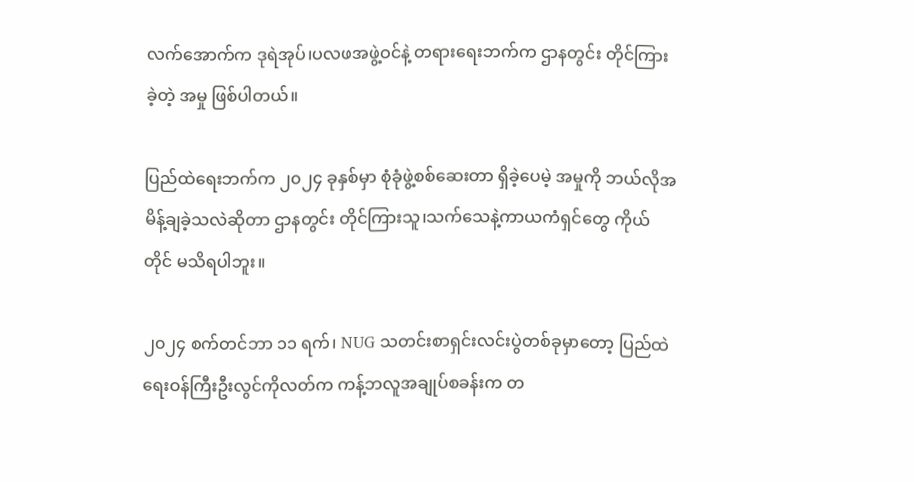လက်အောက်က ဒုရဲအုပ်၊ပလဖအဖွဲ့ဝင်နဲ့ တရားရေးဘက်က ဌာနတွင်း တိုင်ကြားခဲ့တဲ့ အမှု ဖြစ်ပါတယ်။

ပြည်ထဲရေးဘက်က ၂၀၂၄ ခုနှစ်မှာ စုံခုံဖွဲ့စစ်ဆေးတာ ရှိခဲ့ပေမဲ့ အမှုကို ဘယ်လိုအမိန့်ချခဲ့သလဲဆိုတာ ဌာနတွင်း တိုင်ကြားသူ၊သက်သေနဲ့ကာယကံရှင်တွေ ကိုယ်တိုင် မသိရပါဘူး။

၂၀၂၄ စက်တင်ဘာ ၁၁ ရက်၊ NUG သတင်းစာရှင်းလင်းပွဲတစ်ခုမှာတော့ ပြည်ထဲရေးဝန်ကြီးဦးလွင်ကိုလတ်က ကန့်ဘလူအချုပ်စခန်းက တ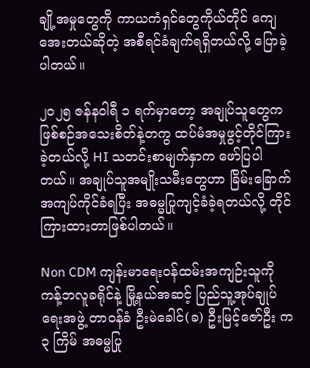ချို့အမှုတွေကို ကာယကံရှင်တွေကိုယ်တိုင် ကျေအေးတယ်ဆိုတဲ့ အစီရင်ခံချက်ရရှိတယ်လို့ ပြောခဲ့ပါတယ်။

၂၀၂၅ ဇန်နဝါရီ ၁ ရက်မှာတော့ အချုပ်သူတွေက ဖြစ်စဉ်အသေးစိတ်နဲ့တကွ ထပ်မံအမှုဖွင့်တိုင်ကြားခဲ့တယ်လို့ HI သတင်းစာမျက်နှာက ဖော်ပြပါတယ်။ အချုပ်သူအမျိုးသမီးတွေဟာ ခြိမ်းခြောက်အကျပ်ကိုင်ခံရပြီး အဓမ္မပြုကျင့်ခံခဲ့ရတယ်လို့ တိုင်ကြားထားတာဖြစ်ပါတယ်။

Non CDM ကျန်းမာရေးဝန်ထမ်းအကျဉ်းသူကို ကန့်ဘလူခရိုင်နဲ့ မြို့နယ်အဆင့် ပြည်သူ့အုပ်ချုပ်ရေးအဖွဲ့ တာဝန်ခံ ဦးမဲခေါင်(ခ) ဦးမြင့်ဇော်ဦး က ၃ ကြိမ် အဓမ္မပြု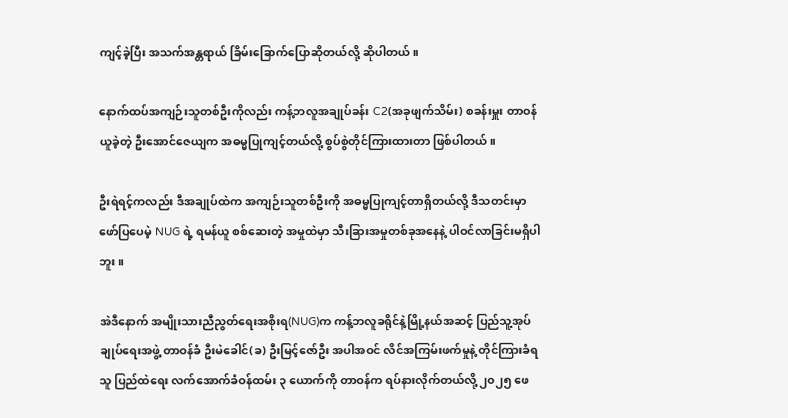ကျင့်ခဲ့ပြီး အသက်အန္တရာယ် ခြိမ်းခြောက်ပြောဆိုတယ်လို့ ဆိုပါတယ်။

နောက်ထပ်အကျဉ်းသူတစ်ဦးကိုလည်း ကန့်ဘလူအချုပ်ခန်း C2(အခုဖျက်သိမ်း) စခန်းမှူး တာဝန်ယူခဲ့တဲ့ ဦးအောင်ဇေယျက အဓမ္မပြုကျင့်တယ်လို့ စွပ်စွဲတိုင်ကြားထားတာ ဖြစ်ပါတယ်။

ဦးရဲရင့်ကလည်း ဒီအချုပ်ထဲက အကျဉ်းသူတစ်ဦးကို အဓမ္မပြုကျင့်တာရှိတယ်လို့ ဒီသတင်းမှာဖော်ပြပေမဲ့ NUG ရဲ့ ရမန်ယူ စစ်ဆေးတဲ့ အမှုထဲမှာ သီးခြားအမှုတစ်ခုအနေနဲ့ ပါဝင်လာခြင်းမရှိပါဘူး။

အဲဒီနောက် အမျိုးသားညီညွတ်ရေးအစိုးရ(NUG)က ကန့်ဘလူခရိုင်နဲ့မြို့နယ်အဆင့် ပြည်သူ့အုပ်ချုပ်ရေးအဖွဲ့ တာဝန်ခံ ဦးမဲခေါင်(ခ) ဦးမြင့်ဇော်ဦး အပါအဝင် လိင်အကြမ်းဖက်မှုနဲ့ တိုင်ကြားခံရသူ ပြည်ထဲရေး လက်အောက်ခံဝန်ထမ်း ၃ ယောက်ကို တာဝန်က ရပ်နားလိုက်တယ်လို့ ၂၀၂၅ ဖေ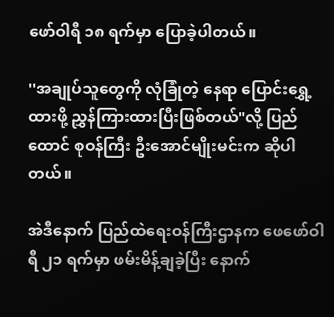ဖော်ဝါရီ ၁၈ ရက်မှာ ပြောခဲ့ပါတယ်။

''အချုပ်သူတွေကို လုံခြုံတဲ့ နေရာ ပြောင်းရွှေ့ထားဖို့ ညွှန်ကြားထားပြီးဖြစ်တယ်"လို့ ပြည်ထောင် စုဝန်ကြီး ဦးအောင်မျိုးမင်းက ဆိုပါတယ်။

အဲဒီနောက် ပြည်ထဲရေးဝန်ကြီးဌာနက ဖေ‌ဖော်ဝါရီ ၂၁ ရက်မှာ ဖမ်းမိန့်ချခဲ့ပြီး နောက်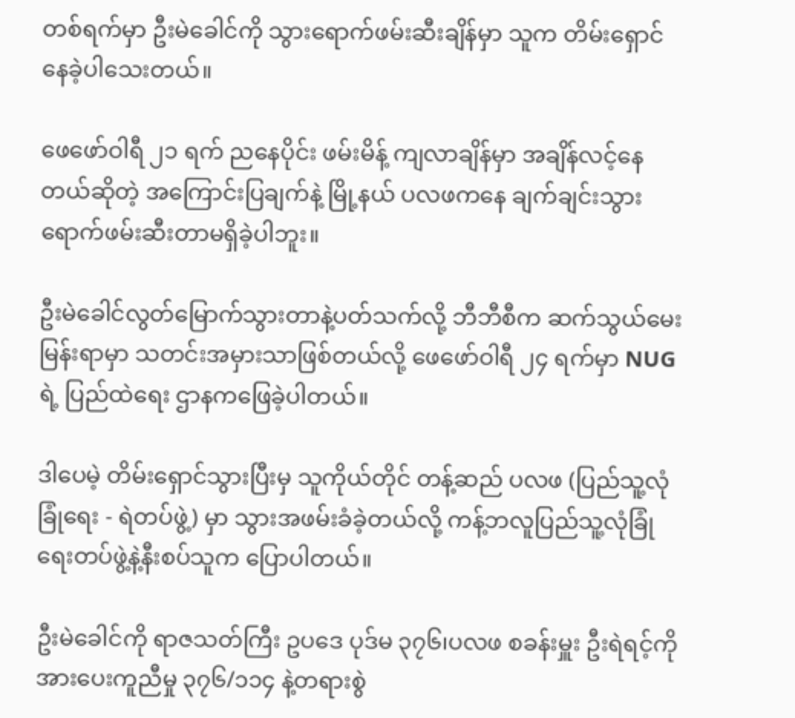တစ်ရက်မှာ ဦးမဲခေါင်ကို သွား‌ရောက်ဖမ်းဆီးချိန်မှာ သူက တိမ်းရှောင်နေခဲ့ပါသေးတယ်။

ဖေဖော်ဝါရီ ၂၁ ရက် ညနေပိုင်း ဖမ်းမိန့် ကျလာချိန်မှာ အချိန်လင့်နေတယ်ဆိုတဲ့ အကြောင်းပြချက်နဲ့ မြို့နယ် ပလဖကနေ ချက်ချင်းသွားရောက်ဖမ်းဆီးတာမရှိခဲ့ပါဘူး။

ဦးမဲခေါင်လွတ်မြောက်သွားတာနဲ့ပတ်သက်လို့ ဘီဘီစီက ဆက်သွယ်မေးမြန်းရာမှာ သတင်းအမှားသာဖြစ်တယ်လို့ ဖေဖော်ဝါရီ ၂၄ ရက်မှာ NUG ရဲ့ ပြည်ထဲရေး ဌာနကဖြေခဲ့ပါတယ်။

ဒါပေမဲ့ တိမ်းရှောင်သွားပြီးမှ သူကိုယ်တိုင် တန့်ဆည် ပလဖ (ပြည်သူ့လုံခြုံရေး - ရဲတပ်ဖွဲ့) မှာ သွားအဖမ်းခံခဲ့တယ်လို့ ကန့်ဘလူပြည်သူ့လုံခြုံရေးတပ်ဖွဲ့နဲ့နီးစပ်သူက ပြောပါတယ်။

ဦးမဲခေါင်ကို ရာဇသတ်ကြီး ဥပဒေ ပုဒ်မ ၃၇၆၊ပလဖ စခန်းမှူး ဦးရဲရင့်ကို အားပေးကူညီမှု ၃၇၆/၁၁၄ နဲ့တရားစွဲ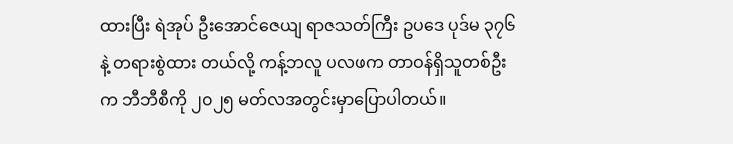ထားပြီး ရဲအုပ် ဦးအောင်ဇေယျ ရာဇသတ်ကြီး ဥပဒေ ပုဒ်မ ၃၇၆ နဲ့ တရားစွဲထား တယ်လို့ ကန့်ဘလူ ပလဖက တာဝန်ရှိသူတစ်ဦးက ဘီဘီစီကို ၂၀၂၅ မတ်လအတွင်းမှာပြောပါတယ်။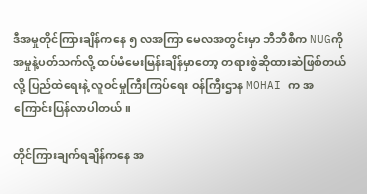ဒီအမှုတိုင်ကြားချိန်ကနေ ၅ လအကြာ မေလအတွင်းမှာ ဘီဘီစီက NUGကို အမှုနဲ့ပတ်သက်လို့ ထပ်မံမေးမြန်းချိန်မှာတော့ တရားစွဲဆိုထားဆဲဖြစ်တယ်လို့ ပြည်ထဲရေးနဲ့ လူဝင်မှုကြီးကြပ်ရေး ဝန်ကြီးဌာန MOHAI က အကြောင်းပြန်လာပါတယ်။

တိုင်ကြားချက်ရချိန်ကနေ အ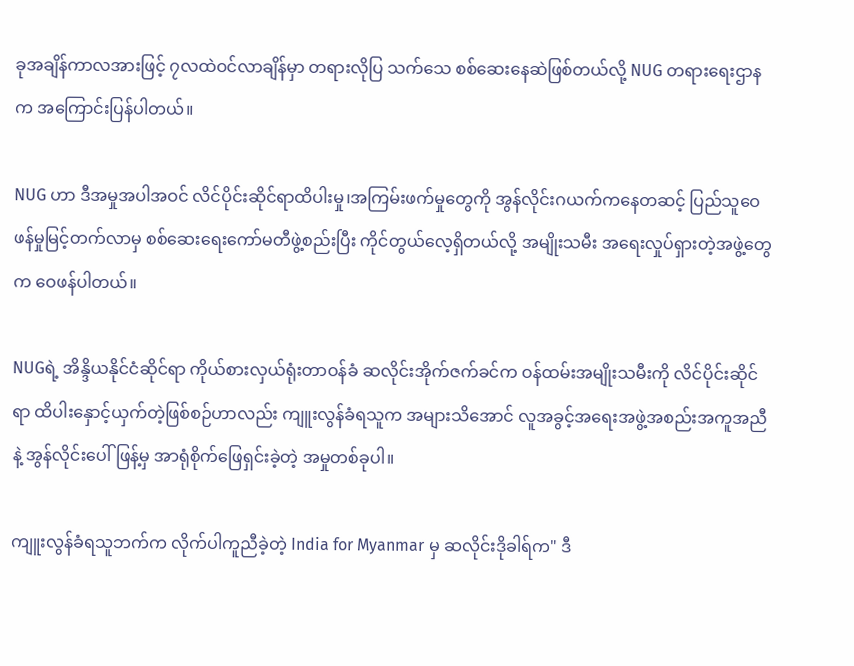ခုအချိန်ကာလအားဖြင့် ၇လထဲဝင်လာချိန်မှာ တရားလိုပြ သက်သေ စစ်ဆေးနေဆဲဖြစ်တယ်လို့ NUG တရားရေးဌာနက အကြောင်းပြန်ပါတယ်။

NUG ဟာ ဒီအမှုအပါအဝင် လိင်ပိုင်းဆိုင်ရာထိပါးမှု၊အကြမ်းဖက်မှုတွေကို အွန်လိုင်းဂယက်ကနေတဆင့် ပြည်သူဝေဖန်မှုမြင့်တက်လာမှ စစ်ဆေးရေးကော်မတီဖွဲ့စည်းပြီး ကိုင်တွယ်လေ့ရှိတယ်လို့ အမျိုးသမီး အရေးလှုပ်ရှားတဲ့အဖွဲ့တွေက ဝေဖန်ပါတယ်။

NUGရဲ့ အိန္ဒိယနိုင်ငံဆိုင်ရာ ကိုယ်စားလှယ်ရုံးတာဝန်ခံ ဆလိုင်းအိုက်ဇက်ခင်က ဝန်ထမ်းအမျိုးသမီးကို လိင်ပိုင်းဆိုင်ရာ ထိပါးနှောင့်ယှက်တဲ့ဖြစ်စဉ်ဟာလည်း ကျူးလွန်ခံရသူက အများသိအောင် လူအခွင့်အရေးအဖွဲ့အစည်းအကူအညီနဲ့ အွန်လိုင်းပေါ်ဖြန့်မှ အာရုံစိုက်ဖြေရှင်းခဲ့တဲ့ အမှုတစ်ခုပါ။

ကျူးလွန်ခံရသူဘက်က လိုက်ပါကူညီခဲ့တဲ့ India for Myanmar မှ ဆလိုင်းဒိုခါရ်က" ဒီ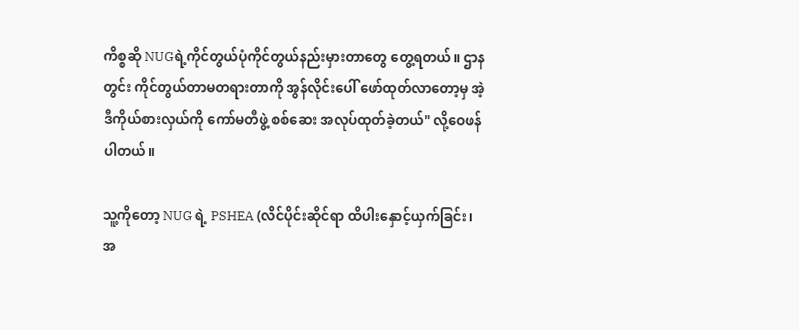ကိစ္စဆို NUGရဲ့ကိုင်တွယ်ပုံကိုင်တွယ်နည်းမှားတာတွေ တွေ့ရတယ်။ ဌာနတွင်း ကိုင်တွယ်တာမတရားတာကို အွန်လိုင်းပေါ် ဖော်ထုတ်လာတော့မှ အဲ့ဒီကိုယ်စားလှယ်ကို ကော်မတီဖွဲ့ စစ်ဆေး အလုပ်ထုတ်ခဲ့တယ်" လို့ဝေဖန်ပါတယ်။

သူ့ကိုတော့ NUG ရဲ့ PSHEA (လိင်ပိုင်းဆိုင်ရာ ထိပါးနှောင့်ယှက်ခြင်း၊ အ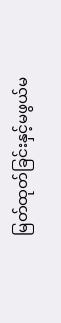မြတ်ထုတ်ခြင်းနှင့်မဖွယ်မ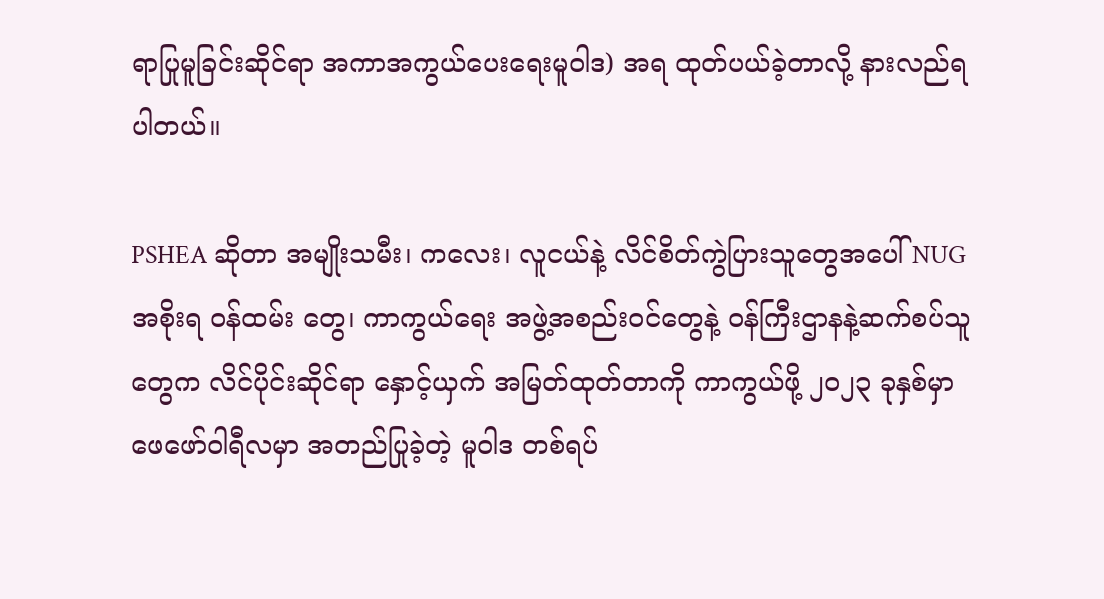ရာပြုမူခြင်းဆိုင်ရာ အကာအကွယ်‌ပေးရေးမူဝါဒ) အရ ထုတ်ပယ်ခဲ့တာလို့ နားလည်ရပါတယ်။

PSHEA ဆိုတာ အမျိုးသမီး၊ ကလေး၊ လူငယ်နဲ့ လိင်စိတ်ကွဲပြားသူတွေအပေါ် NUG အစိုးရ ဝန်ထမ်း တွေ၊ ကာကွယ်ရေး အဖွဲ့အစည်းဝင်တွေနဲ့ ဝန်ကြီးဌာနနဲ့ဆက်စပ်သူတွေက လိင်ပိုင်းဆိုင်ရာ နှောင့်ယှက် အမြတ်ထုတ်တာကို ကာကွယ်ဖို့ ၂၀၂၃ ခုနှစ်မှာ ဖေဖော်ဝါရီလမှာ အတည်ပြုခဲ့တဲ့ မူဝါဒ တစ်ရပ်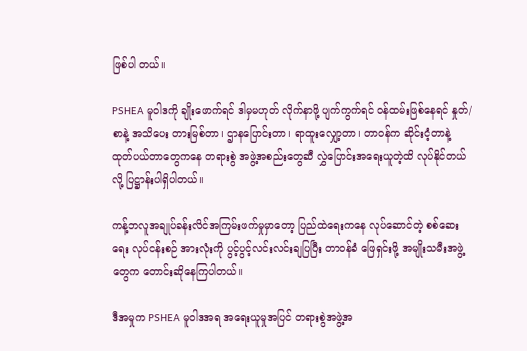ဖြစ်ပါ တယ်။

PSHEA မူဝါဒကို ချိုးဖောက်ရင် ဒါမှမဟုတ် လိုက်နာဖို့ ပျက်ကွက်ရင် ဝန်ထမ်းဖြစ်နေရင် နှုတ်/စာနဲ့ အသိပေး တားမြစ်တာ၊ ဌာနပြောင်းတာ၊ ရာထူးလျှော့တာ၊ တာဝန်က ဆိုင်းငံ့တာနဲ့ ထုတ်ပယ်တာတွေကနေ တရားစွဲ အဖွဲ့အစည်းတွေဆီ လွှဲပြောင်းအရေးယူတဲ့ထိ လုပ်နိုင်တယ်လို့ ပြဋ္ဌာန်းပါရှိပါတယ်။

ကန့်ဘလူအချုပ်ခန်းလိင်အကြမ်းဖက်မှုမှာတော့ ပြည်ထဲရေးကနေ လုပ်ဆောင်တဲ့ စစ်ဆေးရေး လုပ်ငန်းစဉ် အားလုံးကို ပွင့်ပွင့်လင်းလင်းချပြပြီး တာဝန်ခံ ဖြေရှင်းဖို့ အမျိုးသမီးအဖွဲ့တွေက တောင်းဆိုနေကြပါတယ်။

ဒီအမှုက PSHEA မူဝါဒအရ အရေးယူမှုအပြင် တရားစွဲအဖွဲ့အ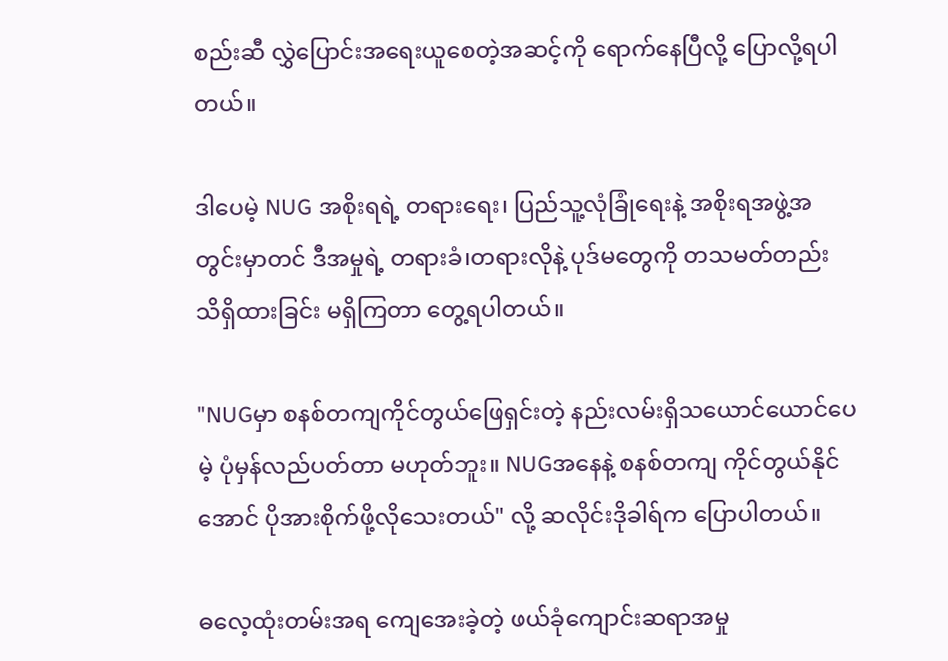စည်းဆီ လွှဲပြောင်းအရေးယူစေတဲ့အဆင့်ကို ရောက်နေပြီလို့ ပြောလို့ရပါတယ်။

ဒါပေမဲ့ NUG အစိုးရရဲ့ တရားရေး၊ ပြည်သူ့လုံခြုံရေးနဲ့ အစိုးရအဖွဲ့အတွင်းမှာတင် ဒီအမှုရဲ့ တရားခံ၊တရားလိုနဲ့ ပုဒ်မတွေကို တသမတ်တည်း သိရှိထားခြင်း မရှိကြတာ တွေ့ရပါတယ်။

"NUGမှာ စနစ်တကျကိုင်တွယ်ဖြေရှင်းတဲ့ နည်းလမ်းရှိသယောင်ယောင်ပေမဲ့ ပုံမှန်လည်ပတ်တာ မဟုတ်ဘူး။ NUGအနေနဲ့ စနစ်တကျ ကိုင်တွယ်နိုင်အောင် ပိုအားစိုက်ဖို့လိုသေးတယ်" လို့ ဆလိုင်းဒိုခါရ်က ပြောပါတယ်။

ဓလေ့ထုံးတမ်းအရ ကျေအေးခဲ့တဲ့ ဖယ်ခုံကျောင်းဆရာအမှု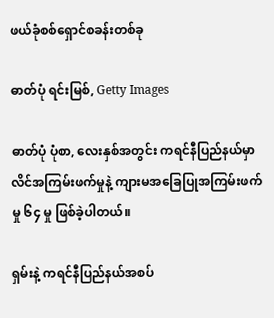ဖယ်ခုံစစ်ရှောင်စခန်းတစ်ခု

ဓာတ်ပုံ ရင်းမြစ်, Getty Images

ဓာတ်ပုံ ပုံစာ, လေးနှစ်အတွင်း ကရင်နီပြည်နယ်မှာ လိင်အကြမ်းဖက်မှုနဲ့ ကျားမအခြေပြုအကြမ်းဖက်မှု ၆၄ မှု ဖြစ်ခဲ့ပါတယ်။

ရှမ်းနဲ့ ကရင်နီပြည်နယ်အစပ်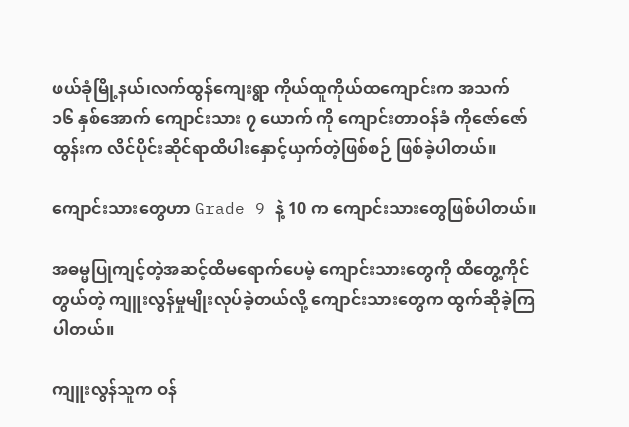ဖယ်ခုံမြို့နယ်၊လက်ထွန်ကျေးရွာ ကိုယ်ထူကိုယ်ထကျောင်းက အသက် ၁၆ နှစ်အောက် ကျောင်းသား ၇ ယောက် ကို ကျောင်းတာဝန်ခံ ကိုဇော်ဇော်ထွန်းက လိင်ပိုင်းဆိုင်ရာထိပါးနှောင့်ယှက်တဲ့ဖြစ်စဉ် ဖြစ်ခဲ့ပါတယ်။

ကျောင်းသားတွေဟာ Grade 9 နဲ့ 10 က ကျောင်းသားတွေဖြစ်ပါတယ်။

အဓမ္မပြုကျင့်တဲ့အဆင့်ထိမရောက်ပေမဲ့ ကျောင်းသားတွေကို ထိတွေ့ကိုင်တွယ်တဲ့ ကျူးလွန်မှုမျိုးလုပ်ခဲ့တယ်လို့ ကျောင်းသားတွေက ထွက်ဆိုခဲ့ကြပါတယ်။

ကျူးလွန်သူက ဝန်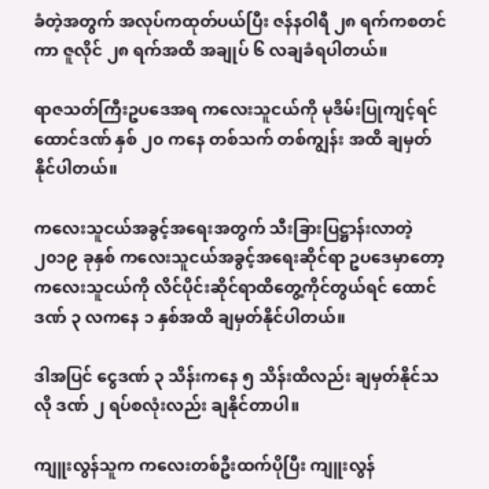ခံတဲ့အတွက် အလုပ်ကထုတ်ပယ်ပြီး ဇန်နဝါရီ ၂၈ ရက်ကစတင်ကာ ဇူလိုင် ၂၈ ရက်အထိ အချုပ် ၆ လချခံရပါတယ်။

ရာဇသတ်ကြီးဥပဒေအရ ကလေးသူငယ်ကို မုဒိမ်းပြုကျင့်ရင် ထောင်ဒဏ် နှစ် ၂၀ ကနေ တစ်သက် တစ်ကျွန်း အထိ ချမှတ်နိုင်ပါတယ်။

ကလေးသူငယ်အခွင့်အရေးအတွက် သီးခြားပြဋ္ဌာန်းလာတဲ့ ၂၀၁၉ ခုနှစ် ကလေးသူငယ်အခွင့်အရေးဆိုင်ရာ ဥပဒေမှာတော့ ကလေးသူငယ်ကို လိင်ပိုင်းဆိုင်ရာထိတွေ့ကိုင်တွယ်ရင် ထောင်ဒဏ် ၃ လကနေ ၁ နှစ်အထိ ချမှတ်နိုင်ပါတယ်။

ဒါအပြင် ငွေဒဏ် ၃ သိန်းကနေ ၅ သိန်းထိလည်း ချမှတ်နိုင်သလို ဒဏ် ၂ ရပ်စလုံးလည်း ချနိုင်တာပါ။

ကျူးလွန်သူက ကလေးတစ်ဦးထက်ပိုပြီး ကျူးလွန်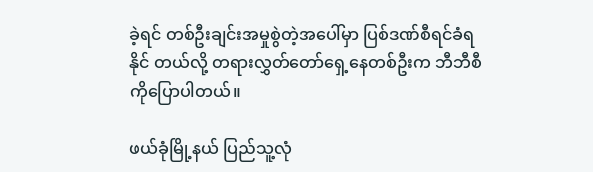ခဲ့ရင် တစ်ဦးချင်းအမှုစွဲတဲ့အပေါ်မှာ ပြစ်ဒဏ်စီရင်ခံရနိုင် တယ်လို့ တရားလွှတ်တော်ရှေ့နေတစ်ဦးက ဘီဘီစီကိုပြောပါတယ်။

ဖယ်ခုံမြို့နယ် ပြည်သူ့လုံ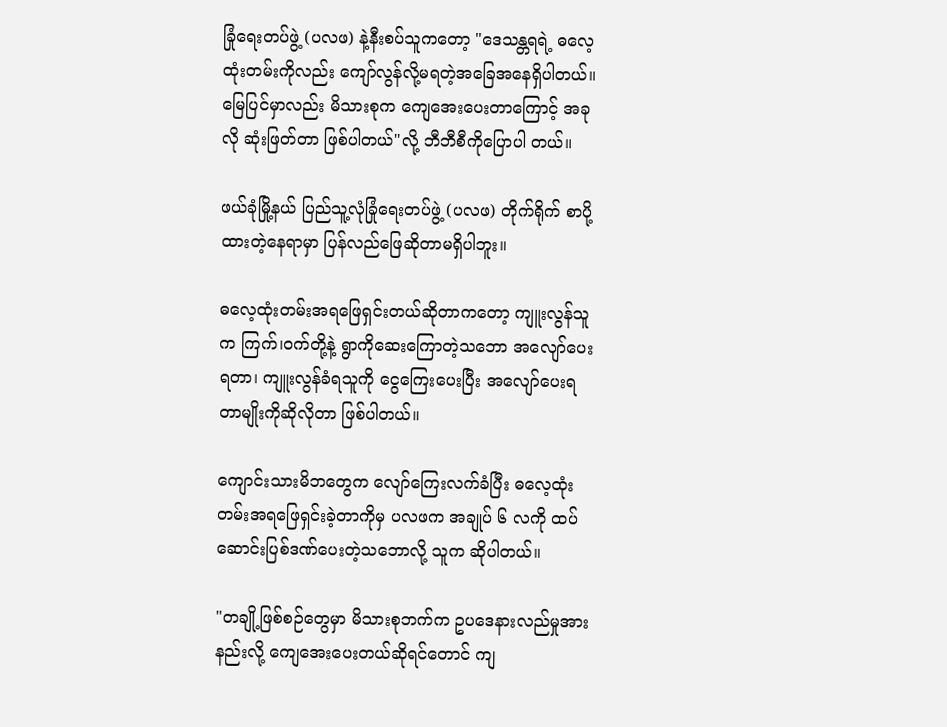ခြုံရေးတပ်ဖွဲ့ (ပလဖ) နဲ့နီးစပ်သူကတော့ "ဒေသန္တရရဲ့ ဓလေ့ထုံးတမ်းကိုလည်း ကျော်လွန်လို့မရတဲ့အခြေအနေရှိပါတယ်။ မြေပြင်မှာလည်း မိသားစုက ကျေအေးပေးတာကြောင့် အခုလို ဆုံးဖြတ်တာ ဖြစ်ပါတယ်"လို့ ဘီဘီစီကိုပြောပါ တယ်။

ဖယ်ခုံမြို့နယ် ပြည်သူ့လုံခြုံရေးတပ်ဖွဲ့ (ပလဖ) တိုက်ရိုက် စာပို့ထားတဲ့နေရာမှာ ပြန်လည်ဖြေဆိုတာမရှိပါဘူး။

ဓလေ့ထုံးတမ်းအရဖြေရှင်းတယ်ဆိုတာကတော့ ကျူးလွန်သူက ကြက်၊ဝက်တို့နဲ့ ရွာကိုဆေးကြောတဲ့သဘော အလျော်ပေးရတာ၊ ကျူးလွန်ခံရသူကို ငွေကြေးပေးပြီး အလျော်ပေးရတာမျိုးကိုဆိုလိုတာ ဖြစ်ပါတယ်။

ကျောင်းသားမိဘတွေက လျော်ကြေးလက်ခံပြီး ဓလေ့ထုံးတမ်းအရဖြေရှင်းခဲ့တာကိုမှ ပလဖက အချုပ် ၆ လကို ထပ်ဆောင်းပြစ်ဒဏ်ပေးတဲ့သဘောလို့ သူက ဆိုပါတယ်။

"တချို့ဖြစ်စဉ်တွေမှာ မိသားစုဘက်က ဥပဒေနားလည်မှုအားနည်းလို့ ကျေအေးပေးတယ်ဆိုရင်တောင် ကျ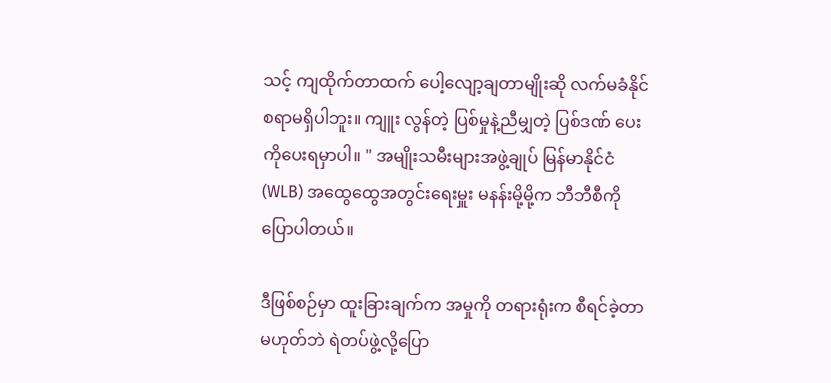သင့် ကျထိုက်တာထက် ပေါ့လျော့ချတာမျိုးဆို လက်မခံနိုင်စရာမရှိပါဘူး။ ကျူး လွန်တဲ့ ပြစ်မှုနဲ့ညီမျှတဲ့ ပြစ်ဒဏ် ပေးကိုပေးရမှာပါ။ " အမျိုးသမီးများအဖွဲ့ချုပ် မြန်မာနိုင်ငံ (WLB) အထွေထွေအတွင်းရေးမှူး မနန်းမို့မို့က ဘီဘီစီကို ပြောပါတယ်။

ဒီဖြစ်စဉ်မှာ ထူးခြားချက်က အမှုကို တရားရုံးက စီရင်ခဲ့တာမဟုတ်ဘဲ ရဲတပ်ဖွဲ့လို့ပြော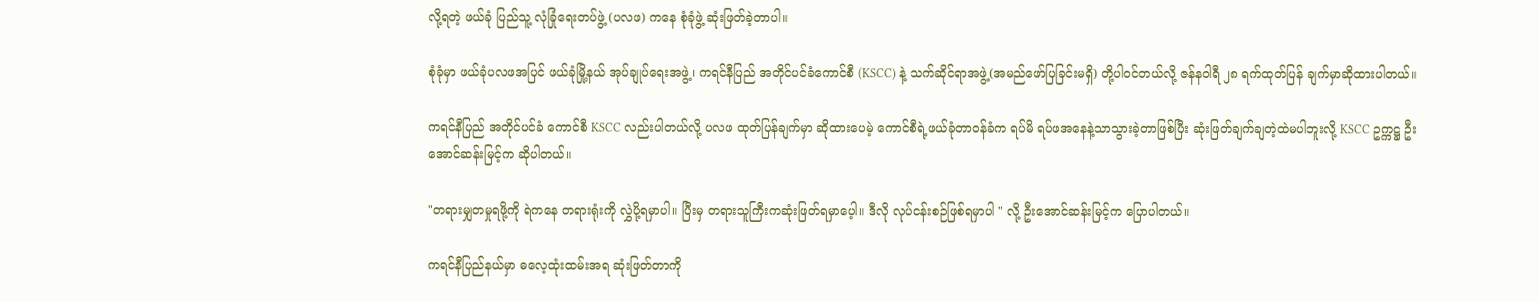လို့ရတဲ့ ဖယ်ခုံ ပြည်သူ့ လုံခြုံရေးတပ်ဖွဲ့ (ပလဖ) ကနေ စုံခုံဖွဲ့ ဆုံးဖြတ်ခဲ့တာပါ။

စုံခုံမှာ ဖယ်ခုံပလဖအပြင် ဖယ်ခုံမြို့နယ် အုပ်ချုပ်ရေးအဖွဲ့၊ ကရင်နီပြည် အတိုင်ပင်ခံကောင်စီ (KSCC) နဲ့ သက်ဆိုင်ရာအဖွဲ့(အမည်ဖော်ပြခြင်းမရှိ) တို့ပါဝင်တယ်လို့ ဇန်နဝါရီ ၂၈ ရက်ထုတ်ပြန် ချက်မှာဆိုထားပါတယ်။

ကရင်နီပြည် အတိုင်ပင်ခံ ကောင်စီ KSCC လည်းပါတယ်လို့ ပလဖ ထုတ်ပြန်ချက်မှာ ဆိုထားပေမဲ့ ကောင်စီရဲ့ဖယ်ခုံတာဝန်ခံက ရပ်မိ ရပ်ဖအနေနဲ့သာသွားခဲ့တာဖြစ်ပြီး ဆုံးဖြတ်ချက်ချတဲ့ထဲမပါဘူးလို့ KSCC ဥက္ကဋ္ဌ ဦးအောင်ဆန်းမြင့်က ဆိုပါတယ်။

"တရားမျှတမှုရဖို့ကို ရဲကနေ တရားရုံးကို လွှဲပို့ရမှာပါ။ ပြီးမှ တရားသူကြီးကဆုံးဖြတ်ရမှာပေ့ါ။ ဒီလို လုပ်ငန်းစဉ်ဖြစ်ရမှာပါ " လို့ ဦးအောင်ဆန်းမြင့်က ပြောပါတယ်။

ကရင်နီပြည်နယ်မှာ ဓလေ့ထုံးထမ်းအရ ဆုံးဖြတ်တာကို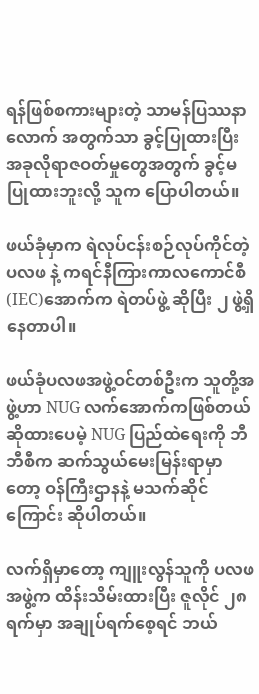ရန်ဖြစ်စကားများတဲ့ သာမန်ပြဿနာလောက် အတွက်သာ ခွင့်ပြုထားပြီး အခုလိုရာဇဝတ်မှုတွေအတွက် ခွင့်မပြုထားဘူးလို့ သူက ပြောပါတယ်။

ဖယ်ခုံမှာက ရဲလုပ်ငန်းစဉ်လုပ်ကိုင်တဲ့ ပလဖ နဲ့ ကရင်နီကြားကာလကောင်စီ (IEC)အောက်က ရဲတပ်ဖွဲ့ ဆိုပြီး ၂ ဖွဲ့ရှိနေတာပါ။

ဖယ်ခုံပလဖအဖွဲ့ဝင်တစ်ဦးက သူတို့အဖွဲ့ဟာ NUG လက်အောက်ကဖြစ်တယ်ဆိုထားပေမဲ့ NUG ပြည်ထဲရေးကို ဘီဘီစီက ဆက်သွယ်မေးမြန်းရာမှာတော့ ဝန်ကြီးဌာနနဲ့ မသက်ဆိုင်ကြောင်း ဆိုပါတယ်။

လက်ရှိမှာတော့ ကျူးလွန်သူကို ပလဖအဖွဲ့က ထိန်းသိမ်းထားပြီး ဇူလိုင် ၂၈ ရက်မှာ အချုပ်ရက်စေ့ရင် ဘယ်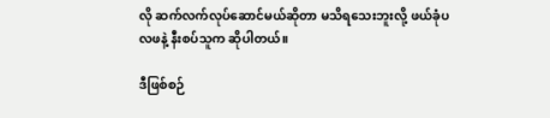လို ဆက်လက်လုပ်ဆောင်မယ်ဆိုတာ မသိရသေးဘူးလို့ ဖယ်ခုံပလဖနဲ့ နီးစပ်သူက ဆိုပါတယ်။

ဒီဖြစ်စဉ်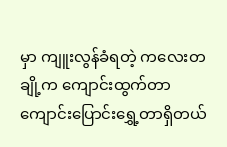မှာ ကျူးလွန်ခံရတဲ့ ကလေးတချို့က ကျောင်းထွက်တာ ကျောင်းပြောင်းရွှေ့တာရှိတယ်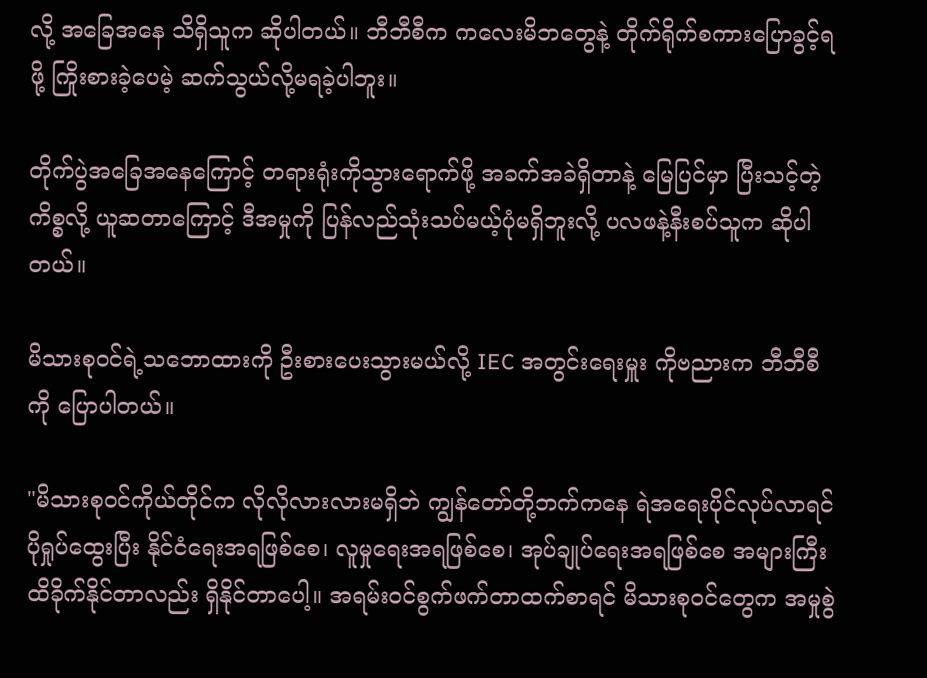လို့ အခြေအနေ သိရှိသူက ဆိုပါတယ်။ ဘီဘီစီက ကလေးမိဘတွေနဲ့ တိုက်ရိုက်စကားပြောခွင့်ရဖို့ ကြိုးစားခဲ့ပေမဲ့ ဆက်သွယ်လို့မရခဲ့ပါဘူး။

တိုက်ပွဲအခြေအနေကြောင့် တရားရုံးကိုသွားရောက်ဖို့ အခက်အခဲရှိတာနဲ့ မြေပြင်မှာ ပြီးသင့်တဲ့ကိစ္စလို့ ယူဆတာကြောင့် ဒီအမှုကို ပြန်လည်သုံးသပ်မယ့်ပုံမရှိဘူးလို့ ပလဖနဲ့နီးစပ်သူက ဆိုပါတယ်။

မိသားစုဝင်ရဲ့သဘောထားကို ဦးစားပေးသွားမယ်လို့ IEC အတွင်းရေးမှူး ကိုဗညားက ဘီဘီစီကို ပြောပါတယ်။

"မိသားစုဝင်ကိုယ်တိုင်က လိုလိုလားလားမရှိဘဲ ကျွန်တော်တို့ဘက်ကနေ ရဲအရေးပိုင်လုပ်လာရင် ပိုရှုပ်ထွေးပြီး နိုင်ငံရေးအရဖြစ်စေ၊ လူမှုရေးအရဖြစ်စေ၊ အုပ်ချုပ်ရေးအရဖြစ်စေ အများကြီး ထိခိုက်နိုင်တာလည်း ရှိနိုင်တာပေါ့။ အရမ်းဝင်စွက်ဖက်တာထက်စာရင် မိသားစုဝင်တွေက အမှုစွဲ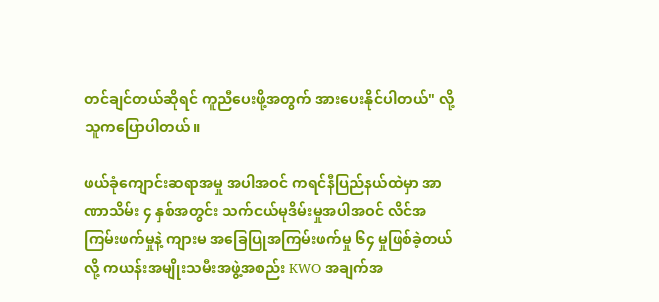တင်ချင်တယ်ဆိုရင် ကူညီပေးဖို့အတွက် အားပေးနိုင်ပါတယ်" လို့ သူကပြောပါတယ်။

ဖယ်ခုံကျောင်းဆရာအမှု အပါအဝင် ကရင်နီပြည်နယ်ထဲမှာ အာဏာသိမ်း ၄ နှစ်အတွင်း သက်ငယ်မုဒိမ်းမှုအပါအဝင် လိင်အကြမ်းဖက်မှုနဲ့ ကျားမ အခြေပြုအကြမ်းဖက်မှု ၆၄ မှုဖြစ်ခဲ့တယ်လို့ ကယန်းအမျိုးသမီးအဖွဲ့အစည်း KWO အချက်အ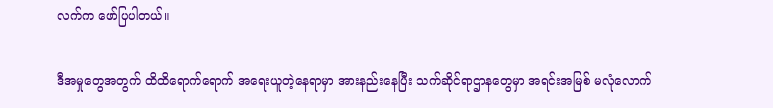လက်က ဖော်ပြပါတယ်။

ဒီအမှုတွေအတွက် ထိထိရောက်ရောက် အရေးယူတဲ့နေရာမှာ အားနည်းနေပြီး သက်ဆိုင်ရာဌာနတွေမှာ အရင်းအမြစ် မလုံလောက်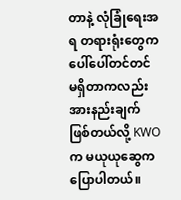တာနဲ့ လုံခြုံရေးအရ တရားရုံးတွေက ပေါ်ပေါ်တင်တင် မရှိတာကလည်း အားနည်းချက်ဖြစ်တယ်လို့ KWOက မယုယုဆွေက ပြောပါတယ်။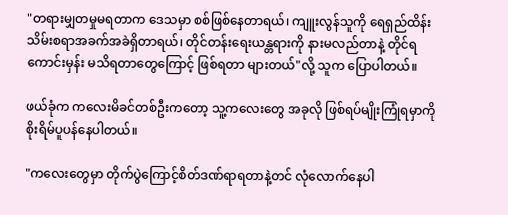"တရားမျှတမှုမရတာက ဒေသမှာ စစ်ဖြစ်နေတာရယ်၊ ကျူးလွန်သူကို ရေရှည်ထိန်းသိမ်းစရာအခက်အခဲရှိတာရယ်၊ တိုင်တန်းရေးယန္တရားကို နားမလည်တာနဲ့ တိုင်ရကောင်းမှန်း မသိရတာတွေကြောင့် ဖြစ်ရတာ များတယ်"လို့ သူက ပြောပါတယ်။

ဖယ်ခုံက ကလေးမိခင်တစ်ဦးကတော့ သူ့ကလေးတွေ အခုလို ဖြစ်ရပ်မျိုးကြုံရမှာကို စိုးရိမ်ပူပန်နေပါတယ်။

"ကလေးတွေမှာ တိုက်ပွဲကြောင့်စိတ်ဒဏ်ရာရတာနဲ့တင် လုံလောက်နေပါ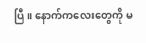ပြီ။ နောက်ကလေးတွေကို မ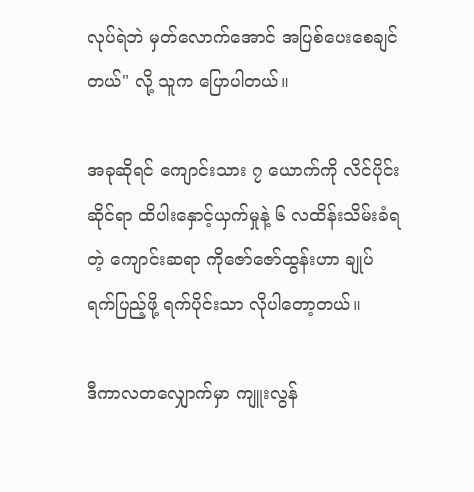လုပ်ရဲဘဲ မှတ်လောက်အောင် အပြစ်ပေးစေချင်တယ်" လို့ သူက ပြောပါတယ်။

အခုဆိုရင် ကျောင်းသား ၇ ယောက်ကို လိင်ပိုင်းဆိုင်ရာ ထိပါးနှောင့်ယှက်မှုနဲ့ ၆ လထိန်းသိမ်းခံရတဲ့ ကျောင်းဆရာ ကိုဇော်ဇော်ထွန်းဟာ ချုပ်ရက်ပြည့်ဖို့ ရက်ပိုင်းသာ လိုပါတော့တယ်။

ဒီကာလတလျှောက်မှာ ကျူးလွန်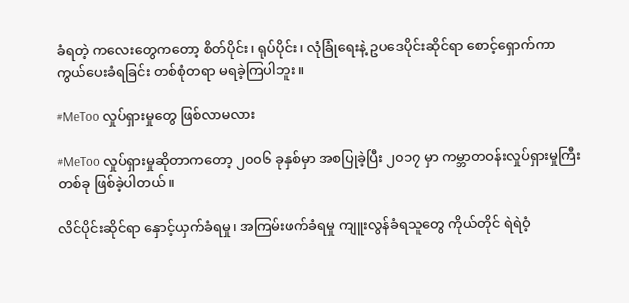ခံရတဲ့ ကလေးတွေကတော့ စိတ်ပိုင်း၊ ရုပ်ပိုင်း၊ လုံခြုံရေးနဲ့ ဥပဒေပိုင်းဆိုင်ရာ စောင့်ရှောက်ကာကွယ်ပေးခံရခြင်း တစ်စုံတရာ မရခဲ့ကြပါဘူး။

#MeToo လှုပ်ရှားမှုတွေ ဖြစ်လာမလား

#MeToo လှုပ်ရှားမှုဆိုတာကတော့ ၂၀၀၆ ခုနှစ်မှာ အစပြုခဲ့ပြီး ၂၀၁၇ မှာ ကမ္ဘာတဝန်းလှုပ်ရှားမှုကြီးတစ်ခု ဖြစ်ခဲ့ပါတယ်။

လိင်ပိုင်းဆိုင်ရာ နှောင့်ယှက်ခံရမှု၊ အကြမ်းဖက်ခံရမှု ကျူးလွန်ခံရသူတွေ ကိုယ်တိုင် ရဲရဲဝံ့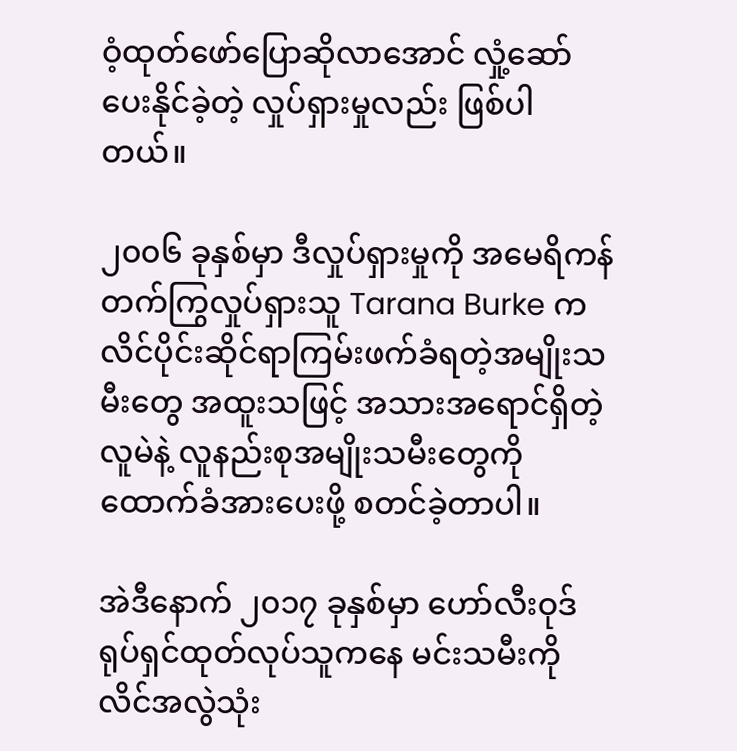ဝံ့ထုတ်ဖော်ပြောဆိုလာအောင် လှုံ့ဆော်ပေးနိုင်ခဲ့တဲ့ လှုပ်ရှားမှုလည်း ဖြစ်ပါတယ်။

၂၀၀၆ ခုနှစ်မှာ ဒီလှုပ်ရှားမှုကို အမေရိကန် တက်ကြွလှုပ်ရှားသူ Tarana Burke က လိင်ပိုင်းဆိုင်ရာကြမ်းဖက်ခံရတဲ့အမျိုးသမီးတွေ အထူးသဖြင့် အသားအရောင်ရှိတဲ့ လူမဲနဲ့ လူနည်းစုအမျိုးသမီးတွေကို ထောက်ခံအားပေးဖို့ စတင်ခဲ့တာပါ။

အဲဒီနောက် ၂၀၁၇ ခုနှစ်မှာ ဟော်လီးဝုဒ် ရုပ်ရှင်ထုတ်လုပ်သူကနေ မင်းသမီးကို လိင်အလွဲသုံး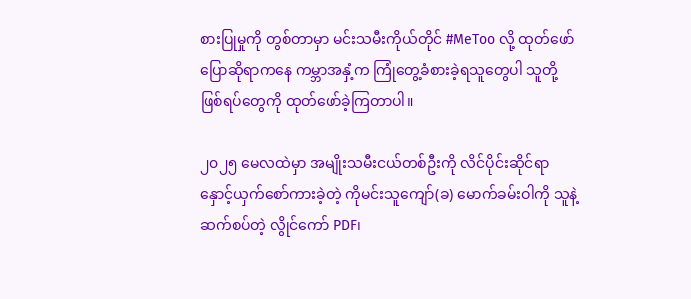စားပြုမှုကို တွစ်တာမှာ မင်းသမီးကိုယ်တိုင် #MeToo လို့ ထုတ်ဖော်ပြောဆိုရာကနေ ကမ္ဘာအနှံ့က ကြုံတွေ့ခံစားခဲ့ရသူတွေပါ သူတို့ဖြစ်ရပ်တွေကို ထုတ်ဖော်ခဲ့ကြတာပါ။

၂၀၂၅ မေလထဲမှာ အမျိုးသမီးငယ်တစ်ဦးကို လိင်ပိုင်းဆိုင်ရာ နှောင့်ယှက်စော်ကားခဲ့တဲ့ ကိုမင်းသူကျော်(ခ) မောက်ခမ်းဝါကို သူနဲ့ဆက်စပ်တဲ့ လွိုင်ကော် PDF၊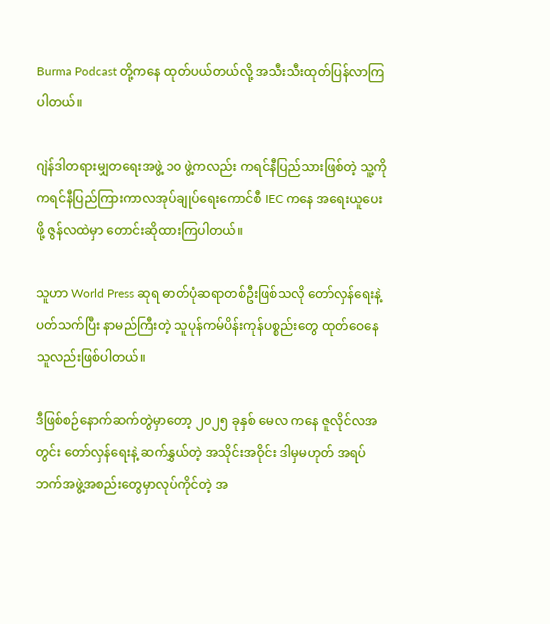Burma Podcast တို့ကနေ ထုတ်ပယ်တယ်လို့ အသီးသီးထုတ်ပြန်လာကြပါတယ်။

ဂျဲန်ဒါတရားမျှတရေးအဖွဲ့ ၁၀ ဖွဲ့ကလည်း ကရင်နီပြည်သားဖြစ်တဲ့ သူ့ကို ကရင်နီပြည်ကြားကာလအုပ်ချုပ်ရေးကောင်စီ IEC ကနေ အရေးယူပေးဖို့ ဇွန်လထဲမှာ တောင်းဆိုထားကြပါတယ်။

သူဟာ World Press ဆုရ ဓာတ်ပုံဆရာတစ်ဦးဖြစ်သလို တော်လှန်ရေးနဲ့ပတ်သက်ပြီး နာမည်ကြီးတဲ့ သူပုန်ကမ်ပိန်းကုန်ပစ္စည်းတွေ ထုတ်ဝေနေသူလည်းဖြစ်ပါတယ်။

ဒီဖြစ်စဉ်နောက်ဆက်တွဲမှာတော့ ၂၀၂၅ ခုနှစ် မေလ ကနေ ဇူလိုင်လအတွင်း တော်လှန်ရေးနဲ့ ဆက်နွှယ်တဲ့ အသိုင်းအဝိုင်း ဒါမှမဟုတ် အရပ်ဘက်အဖွဲ့အစည်းတွေမှာလုပ်ကိုင်တဲ့ အ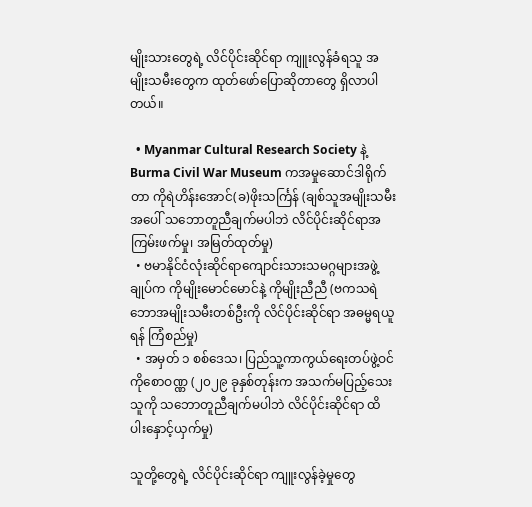မျိုးသားတွေရဲ့ လိင်ပိုင်းဆိုင်ရာ ကျူးလွန်ခံရသူ အမျိုးသမီးတွေက ထုတ်ဖော်ပြောဆိုတာတွေ ရှိလာပါတယ်။

  • Myanmar Cultural Research Society နဲ့ Burma Civil War Museum ကအမှုဆောင်ဒါရိုက်တာ ကိုရဲဟိန်းအောင်(ခ)ဖိုးသင်္ကြန် (ချစ်သူအမျိုးသမီးအ‌ပေါ် သဘောတူညီချက်မပါဘဲ လိင်ပိုင်းဆိုင်ရာအကြမ်းဖက်မှု၊ အမြတ်ထုတ်မှု)
  • ဗမာနိုင်ငံလုံးဆိုင်ရာကျောင်းသားသမဂ္ဂများအဖွဲ့ချုပ်က ကိုမျိုးမောင်မောင်နဲ့ ကိုမျိုးညီညီ (ဗကသရဲဘောအမျိုးသမီးတစ်ဦးကို လိင်ပိုင်းဆိုင်ရာ အဓမ္မရယူရန် ကြံစည်မှု)
  • အမှတ် ၁ စစ်ဒေသ၊ ပြည်သူ့ကာကွယ်ရေးတပ်ဖွဲ့ဝင် ကိုစောဝဏ္ဏ (၂၀၂၉ ခုနှစ်တုန်းက အသက်မပြည့်သေးသူကို သဘောတူညီချက်မပါဘဲ လိင်ပိုင်းဆိုင်ရာ ထိပါးနှောင့်ယှက်မှု)

သူတို့တွေရဲ့ လိင်ပိုင်းဆိုင်ရာ ကျူးလွန်ခဲ့မှုတွေ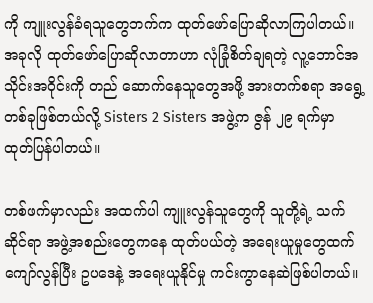ကို ကျူးလွန်ခံရသူတွေဘက်က ထုတ်ဖော်ပြောဆိုလာကြပါတယ်။အခုလို ထုတ်ဖော်ပြောဆိုလာတာဟာ လုံခြုံစိတ်ချရတဲ့ လူ့ဘောင်အသိုင်းအဝိုင်းကို တည် ဆောက်နေသူတွေအဖို့ အားတက်စရာ အရွေ့တစ်ခုဖြစ်တယ်လို့ Sisters 2 Sisters အဖွဲ့က ဇွန် ၂၉ ရက်မှာ ထုတ်ပြန်ပါတယ်။

တစ်ဖက်မှာလည်း အထက်ပါ ကျူးလွန်သူတွေကို သူတို့ရဲ့ သက်ဆိုင်ရာ အဖွဲ့အစည်းတွေကနေ ထုတ်ပယ်တဲ့ အရေးယူမှုတွေထက်ကျော်လွန်ပြီး ဥပဒေနဲ့ အရေးယူနိုင်မှု ကင်းကွာနေဆဲဖြစ်ပါတယ်။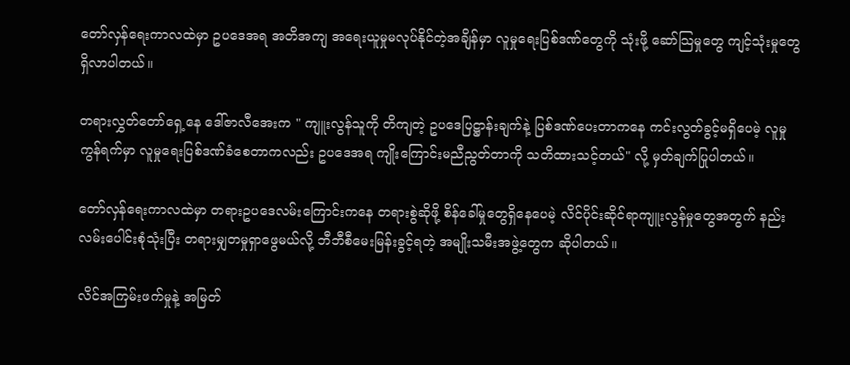တော်လှန်ရေးကာလထဲမှာ ဥပဒေအရ အတိအကျ အရေးယူမှုမလုပ်နိုင်တဲ့အချိန်မှာ လူမှုရေးပြစ်ဒဏ်တွေကို သုံးဖို့ ဆော်သြမှုတွေ ကျင့်သုံးမှုတွေရှိလာပါတယ်။

တရားလွှတ်တော်ရှေ့နေ ဒေါ်ဇာလီအေးက " ကျူးလွန်သူကို တိကျတဲ့ ဥပဒေပြဋ္ဌာန်းချက်နဲ့ ပြစ်ဒဏ်ပေးတာကနေ ကင်းလွတ်ခွင့်မရှိပေမဲ့ လူမှုကွန်ရက်မှာ လူမှုရေးပြစ်ဒဏ်ခံစေတာကလည်း ဥပဒေအရ ကျိုးကြောင်းမညီညွတ်တာကို သတိထားသင့်တယ်" လို့ မှတ်ချက်ပြုပါတယ်။

တော်လှန်ရေးကာလထဲမှာ တရားဥပဒေလမ်းကြောင်းကနေ တရားစွဲဆိုဖို့ စိန်ခေါ်မှုတွေရှိနေပေမဲ့ လိင်ပိုင်းဆိုင်ရာကျူးလွန်မှုတွေအတွက် နည်းလမ်းပေါင်းစုံသုံးပြီး တရားမျှတမှုရှာဖွေမယ်လို့ ဘီဘီစီမေးမြန်းခွင့်ရတဲ့ အမျိုးသမီးအဖွဲ့တွေက ဆိုပါတယ်။

လိင်အကြမ်းဖက်မှုနဲ့ အမြတ်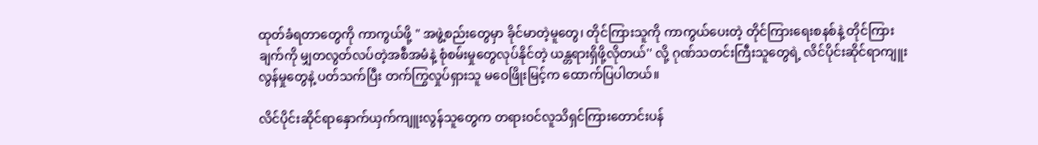ထုတ်ခံရတာတွေကို ကာကွယ်ဖို့ " အဖွဲ့စည်းတွေမှာ ခိုင်မာတဲ့မူတွေ၊ တိုင်ကြားသူကို ကာကွယ်ပေးတဲ့ တိုင်ကြားရေးစနစ်နဲ့ တိုင်ကြားချက်ကို မျှတလွတ်လပ်တဲ့အစီအမံနဲ့ စုံစမ်းမှုတွေလုပ်နိုင်တဲ့ ယန္တရားရှိဖို့လိုတယ်'' လို့ ဂုဏ်သတင်းကြီးသူတွေရဲ့ လိင်ပိုင်းဆိုင်ရာကျူးလွန်မှုတွေနဲ့ ပတ်သက်ပြီး တက်ကြွလှုပ်ရှားသူ မဝေဖြိုးမြင့်က ထောက်ပြပါတယ်။

လိင်ပိုင်းဆိုင်ရာနှောက်ယှက်ကျူးလွန်သူတွေက တရားဝင်လူသိရှင်ကြားတောင်းပန်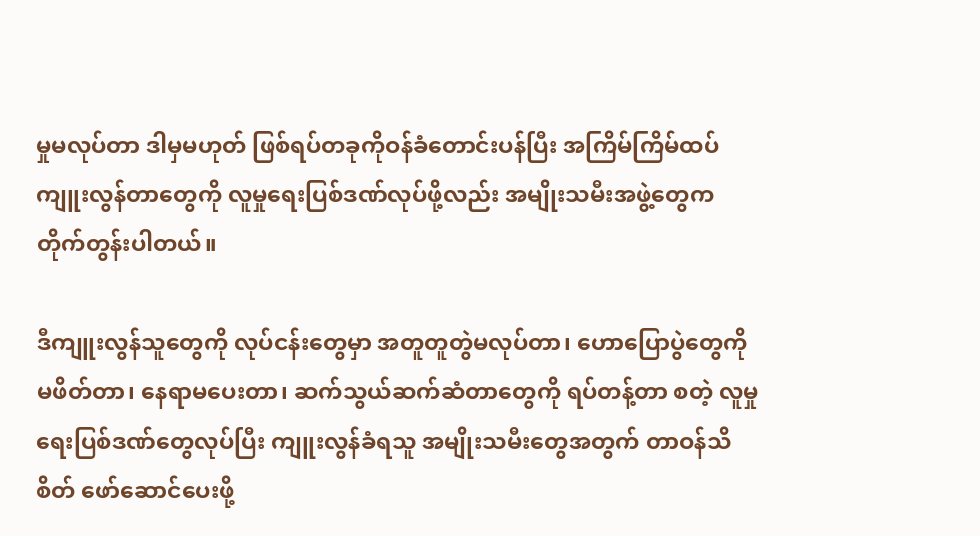မှုမလုပ်တာ ဒါမှမဟုတ် ဖြစ်ရပ်တခုကိုဝန်ခံတောင်းပန်ပြီး အကြိမ်ကြိမ်ထပ်ကျူးလွန်တာတွေကို လူမှုရေးပြစ်ဒဏ်လုပ်ဖို့လည်း အမျိုးသမီးအဖွဲ့တွေက တိုက်တွန်းပါတယ်။

ဒီကျူးလွန်သူတွေကို လုပ်ငန်းတွေမှာ အတူတူတွဲမလုပ်တာ၊ ဟောပြောပွဲတွေကို မဖိတ်တာ၊ နေရာမပေးတာ၊ ဆက်သွယ်ဆက်ဆံတာတွေကို ရပ်တန့်တာ စတဲ့ လူမှုရေးပြစ်ဒဏ်တွေလုပ်ပြီး ကျူးလွန်ခံရသူ အမျိုးသမီးတွေအတွက် တာဝန်သိစိတ် ဖော်ဆောင်ပေးဖို့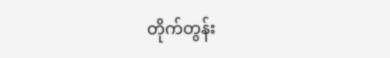တိုက်တွန်း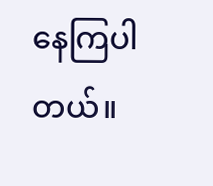နေကြပါတယ်။